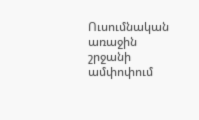Ուսումնական առաջին շրջանի ամփոփում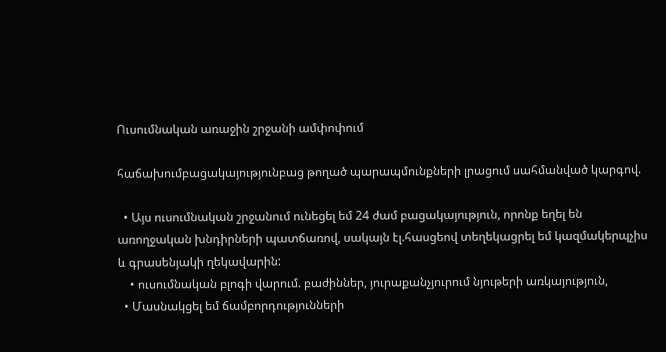Ուսումնական առաջին շրջանի ամփոփում

հաճախումբացակայությունբաց թողած պարապմունքների լրացում սահմանված կարգով.

  • Այս ուսումնական շրջանում ունեցել եմ 24 ժամ բացակայություն, որոնք եղել են առողջական խնդիրների պատճառով, սակայն էլ.հասցեով տեղեկացրել եմ կազմակերպչիս և գրասենյակի ղեկավարին:
    • ուսումնական բլոգի վարում. բաժիններ, յուրաքանչյուրում նյութերի առկայություն,
  • Մասնակցել եմ ճամբորդությունների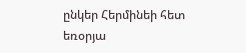ընկեր Հերմինեի հետ եռօրյա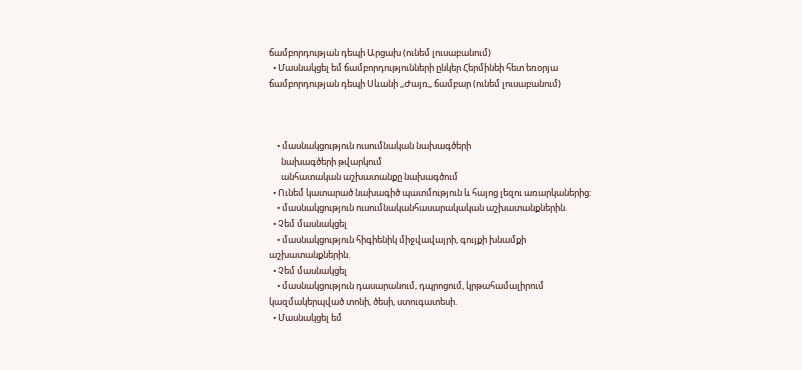ճամբորդության դեպի Արցախ (ունեմ լուսաբանում)
  • Մասնակցել եմ ճամբորդությունների ընկեր Հերմինեի հետ եռօրյա ճամբորդության դեպի Սևանի ,,Ժայռ,, ճամբար (ունեմ լուսաբանում)



    • մասնակցություն ուսումնական նախագծերի
      նախագծերի թվարկում
      անհատական աշխատանքը նախագծում
  • Ունեմ կատարած նախագիծ պատմություն և հայոց լեզու առարկաներից:
    • մասնակցություն ուսումնականհասարակական աշխատանքներին.
  • Չեմ մասնակցել
    • մասնակցություն հիգիենիկ միջվավայրի, գույքի խնամքի աշխատանքներին.
  • Չեմ մասնակցել
    • մասնակցություն դասարանում, դպրոցում, կրթահամալիրում կազմակերպված տոնի, ծեսի, ստուգատեսի.
  • Մասնակցել եմ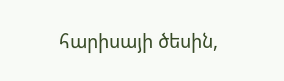հարիսայի ծեսին,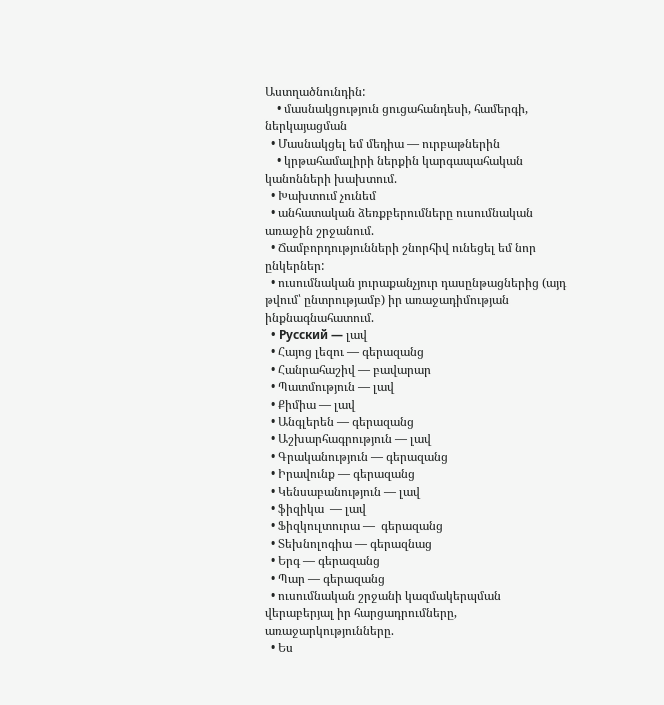Աստղածնունդին:
    • մասնակցություն ցուցահանդեսի, համերգի, ներկայացման
  • Մասնակցել եմ մեդիա — ուրբաթներին
    • կրթահամալիրի ներքին կարգապահական կանոնների խախտում.
  • Խախտում չունեմ
  • անհատական ձեռքբերումները ուսումնական առաջին շրջանում.
  • Ճամբորդությունների շնորհիվ ունեցել եմ նոր ընկերներ:
  • ուսումնական յուրաքանչյուր դասընթացներից (այդ թվում՝ ընտրությամբ) իր առաջադիմության ինքնագնահատում.
  • Русский — լավ
  • Հայոց լեզու — գերազանց
  • Հանրահաշիվ — բավարար
  • Պատմություն — լավ
  • Քիմիա — լավ
  • Անգլերեն — գերազանց
  • Աշխարհագրություն — լավ
  • Գրականություն — գերազանց
  • Իրավունք — գերազանց
  • Կենսաբանություն — լավ
  • ֆիզիկա  — լավ
  • Ֆիզկուլտուրա —  գերազանց
  • Տեխնոլոգիա — գերազնաց
  • Երգ — գերազանց
  • Պար — գերազանց
  • ուսումնական շրջանի կազմակերպման վերաբերյալ իր հարցադրումները, առաջարկությունները.
  • Ես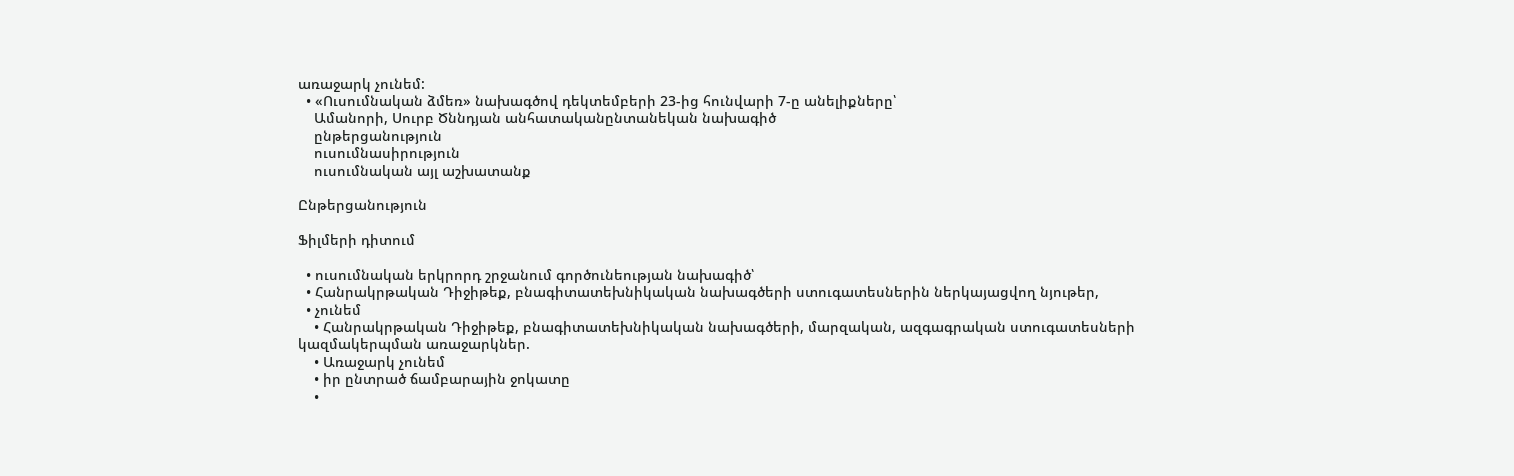առաջարկ չունեմ:
  • «Ուսումնական ձմեռ» նախագծով դեկտեմբերի 23-ից հունվարի 7-ը անելիքները՝
    Ամանորի, Սուրբ Ծննդյան անհատականընտանեկան նախագիծ
    ընթերցանություն
    ուսումնասիրություն
    ուսումնական այլ աշխատանք

Ընթերցանություն

Ֆիլմերի դիտում

  • ուսումնական երկրորդ շրջանում գործունեության նախագիծ՝
  • Հանրակրթական Դիջիթեք, բնագիտատեխնիկական նախագծերի ստուգատեսներին ներկայացվող նյութեր,
  • չունեմ
    • Հանրակրթական Դիջիթեք, բնագիտատեխնիկական նախագծերի, մարզական, ազգագրական ստուգատեսների կազմակերպման առաջարկներ.
    • Առաջարկ չունեմ
    • իր ընտրած ճամբարային ջոկատը
    •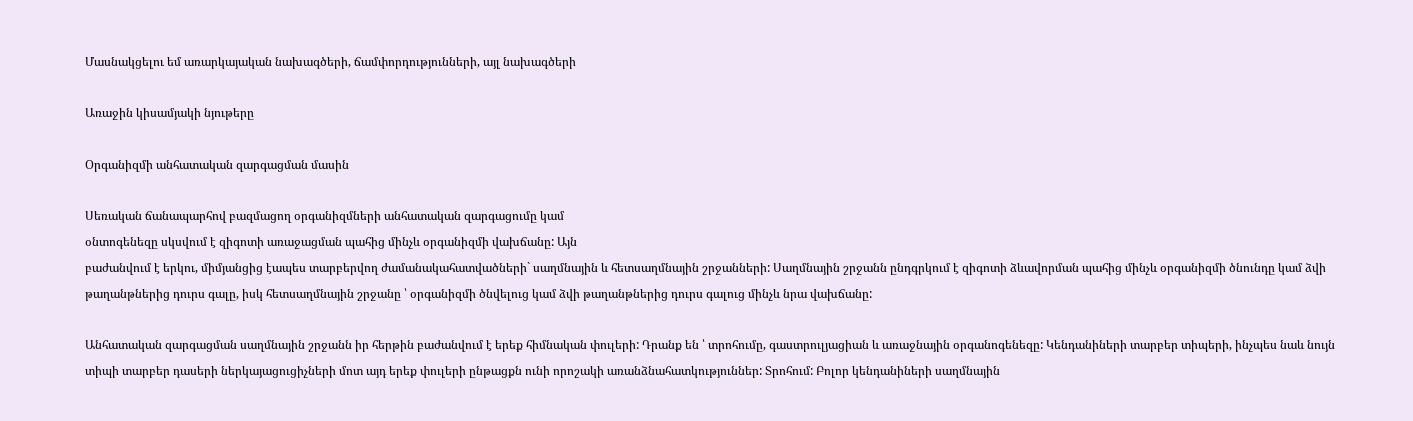Մասնակցելու եմ առարկայական նախագծերի, ճամփորդությունների, այլ նախագծերի

Առաջին կիսամյակի նյութերը

Օրգանիզմի անհատական զարգացման մասին

Սեռական ճանապարհով բազմացող օրգանիզմների անհատական զարգացումը կամ
օնտոգենեզը սկսվում է զիգոտի առաջացման պահից մինչև օրգանիզմի վախճանը: Այն
բաժանվում է երկու, միմյանցից էապես տարբերվող ժամանակահատվածների` սաղմնային և հետսաղմնային շրջանների: Սաղմնային շրջանն ընդգրկում է զիգոտի ձևավորման պահից մինչև օրգանիզմի ծնունդը կամ ձվի թաղանթներից դուրս գալը, իսկ հետսաղմնային շրջանը ՝ օրգանիզմի ծնվելուց կամ ձվի թաղանթներից դուրս գալուց մինչև նրա վախճանը:

Անհատական զարգացման սաղմնային շրջանն իր հերթին բաժանվում է երեք հիմնական փուլերի: Դրանք են ՝ տրոհումը, գաստրուլյացիան և առաջնային օրգանոգենեզը: Կենդանիների տարբեր տիպերի, ինչպես նաև նույն տիպի տարբեր դասերի ներկայացուցիչների մոտ այդ երեք փուլերի ընթացքն ունի որոշակի առանձնահատկություններ: Տրոհում: Բոլոր կենդանիների սաղմնային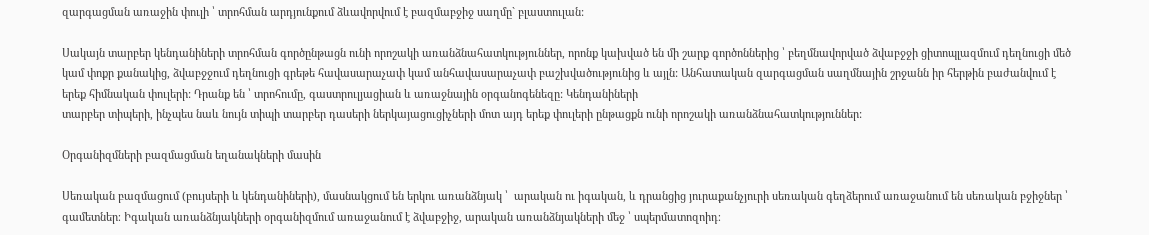զարգացման առաջին փուլի ՝ տրոհման արդյունքում ձևավորվում է բազմաբջիջ սաղմը` բլաստուլան:

Սակայն տարբեր կենդանիների տրոհման գործընթացն ունի որոշակի առանձնահատկություններ, որոնք կախված են մի շարք գործոններից ՝ բեղմնավորված ձվաբջջի ցիտոպլազմում դեղնուցի մեծ կամ փոքր քանակից, ձվաբջջում դեղնուցի գրեթե հավասարաչափ կամ անհավասարաչափ բաշխվածությունից և այլն: Անհատական զարգացման սաղմնային շրջանն իր հերթին բաժանվում է երեք հիմնական փուլերի: Դրանք են ՝ տրոհումը, գաստրուլյացիան և առաջնային օրգանոգենեզը: Կենդանիների
տարբեր տիպերի, ինչպես նաև նույն տիպի տարբեր դասերի ներկայացուցիչների մոտ այդ երեք փուլերի ընթացքն ունի որոշակի առանձնահատկություններ:

Օրգանիզմների բազմացման եղանակների մասին

Սեռական բազմացում (բույսերի և կենդանիների), մասնակցում են երկու առանձնյակ ՝  արական ու իգական, և դրանցից յուրաքանչյուրի սեռական գեղձերում առաջանում են սեռական բջիջներ ՝ գամետներ։ Իգական առանձնյակների օրգանիզմում առաջանում է ձվաբջիջ, արական առանձնյակների մեջ ՝ սպերմատոզոիդ։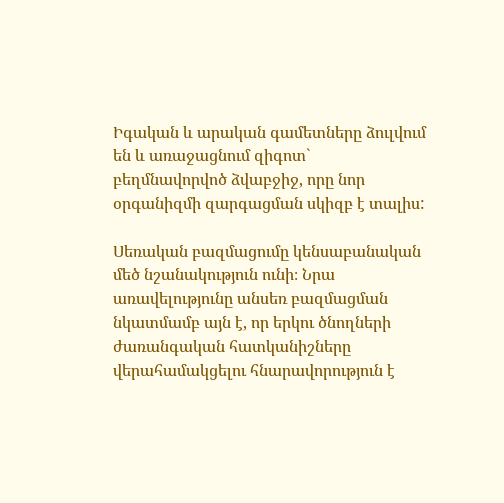Իգական և արական գամետները ձուլվում են և առաջացնում զիգոտ` բեղմնավորվոծ ձվաբջիջ, որը նոր օրգանիզմի զարգացման սկիզբ է տալիս:

Սեռական բազմացումը կենսաբանական մեծ նշանակություն ունի։ Նրա առավելությունը անսեռ բազմացման նկատմամբ այն է, որ երկու ծնողների ժառանգական հատկանիշները վերահամակցելու հնարավորություն է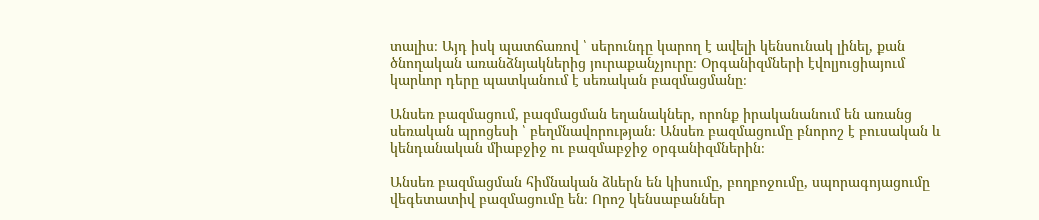տալիս։ Այդ իսկ պատճառով ՝ սերունդը կարող է ավելի կենսունակ լինել, քան ծնողական առանձնյակներից յուրաքանչյուրը։ Օրգանիզմների էվոլյուցիայում կարևոր դերը պատկանում է սեռական բազմացմանը։

Անսեռ բազմացում, բազմացման եղանակներ, որոնք իրականանում են առանց սեռական պրոցեսի ՝ բեղմնավորության։ Անսեռ բազմացումը բնորոշ է բուսական և կենդանական միաբջիջ ու բազմաբջիջ օրգանիզմներին։

Անսեռ բազմացման հիմնական ձևերն են կիսումը, բողբոջումը, սպորագոյացումը վեգետատիվ բազմացումը են։ Որոշ կենսաբաններ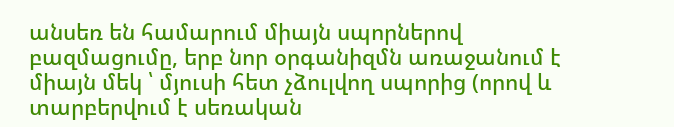անսեռ են համարում միայն սպորներով բազմացումը, երբ նոր օրգանիզմն առաջանում է միայն մեկ ՝ մյուսի հետ չձուլվող սպորից (որով և տարբերվում է սեռական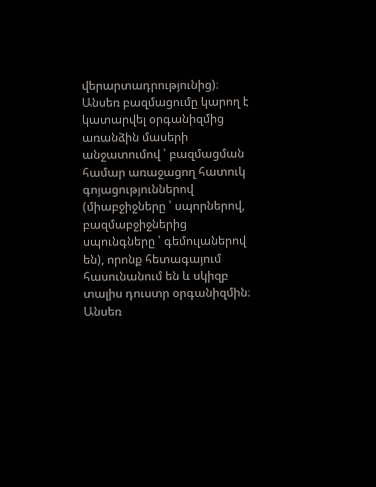վերարտադրությունից)։ Անսեռ բազմացումը կարող է կատարվել օրգանիզմից առանձին մասերի անջատումով ՝ բազմացման համար առաջացող հատուկ գոյացություններով (միաբջիջները ՝ սպորներով, բազմաբջիջներից սպունգները ՝ գեմուլաներով են), որոնք հետագայում հասունանում են և սկիզբ տալիս դուստր օրգանիզմին։ Անսեռ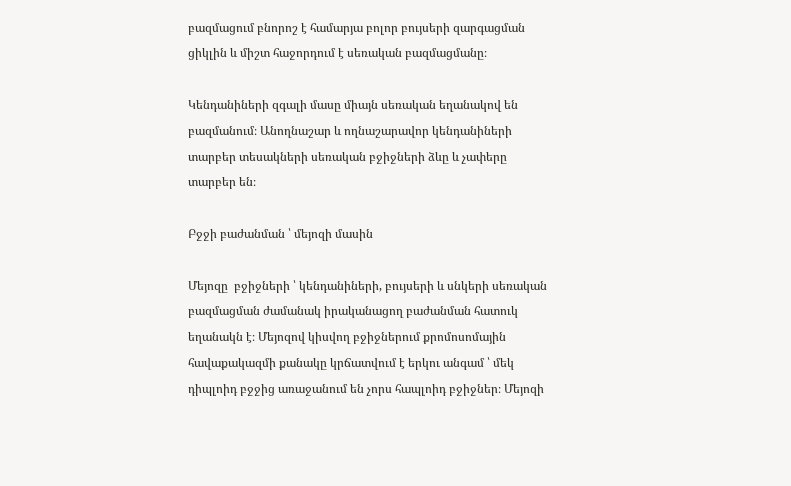բազմացում բնորոշ է համարյա բոլոր բույսերի զարգացման ցիկլին և միշտ հաջորդում է սեռական բազմացմանը։

Կենդանիների զգալի մասը միայն սեռական եղանակով են բազմանում։ Անողնաշար և ողնաշարավոր կենդանիների տարբեր տեսակների սեռական բջիջների ձևը և չափերը տարբեր են։

Բջջի բաժանման ՝ մեյոզի մասին

Մեյոզը  բջիջների ՝ կենդանիների, բույսերի և սնկերի սեռական բազմացման ժամանակ իրականացող բաժանման հատուկ եղանակն է։ Մեյոզով կիսվող բջիջներում քրոմոսոմային հավաքակազմի քանակը կրճատվում է երկու անգամ ՝ մեկ դիպլոիդ բջջից առաջանում են չորս հապլոիդ բջիջներ։ Մեյոզի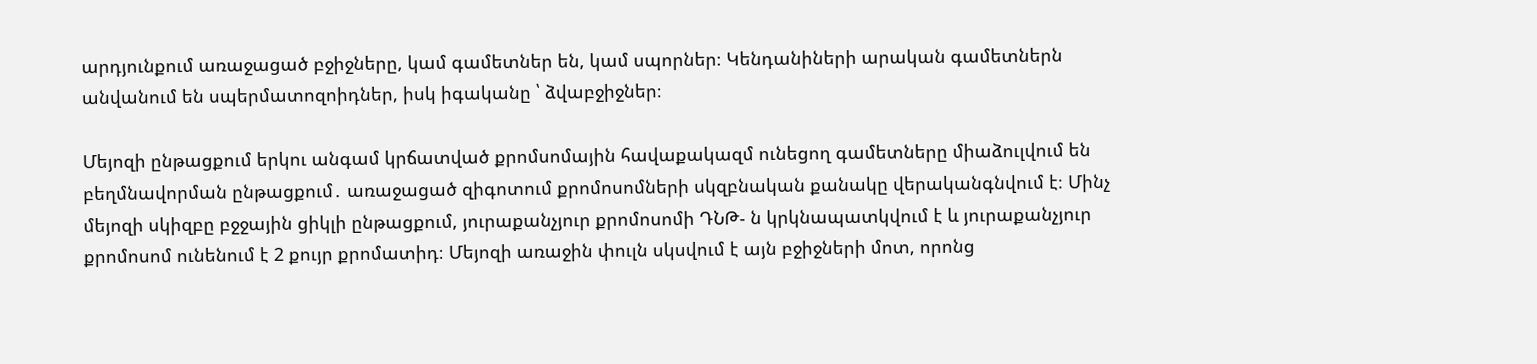արդյունքում առաջացած բջիջները, կամ գամետներ են, կամ սպորներ։ Կենդանիների արական գամետներն անվանում են սպերմատոզոիդներ, իսկ իգականը ՝ ձվաբջիջներ։

Մեյոզի ընթացքում երկու անգամ կրճատված քրոմսոմային հավաքակազմ ունեցող գամետները միաձուլվում են բեղմնավորման ընթացքում․ առաջացած զիգոտում քրոմոսոմների սկզբնական քանակը վերականգնվում է։ Մինչ մեյոզի սկիզբը բջջային ցիկլի ընթացքում, յուրաքանչյուր քրոմոսոմի ԴՆԹ- ն կրկնապատկվում է և յուրաքանչյուր քրոմոսոմ ունենում է 2 քույր քրոմատիդ։ Մեյոզի առաջին փուլն սկսվում է այն բջիջների մոտ, որոնց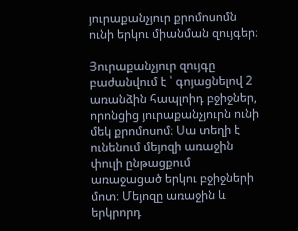յուրաքանչյուր քրոմոսոմն ունի երկու միանման զույգեր։

Յուրաքանչյուր զույգը բաժանվում է ՝ գոյացնելով 2 առանձին հապլոիդ բջիջներ, որոնցից յուրաքանչյուրն ունի մեկ քրոմոսոմ։ Սա տեղի է ունենում մեյոզի առաջին փուլի ընթացքում առաջացած երկու բջիջների մոտ։ Մեյոզը առաջին և երկրորդ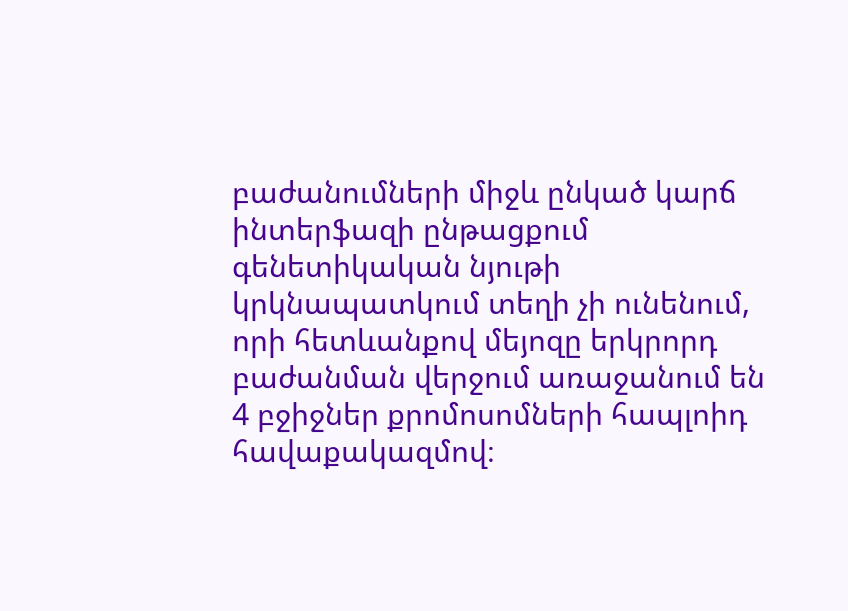բաժանումների միջև ընկած կարճ ինտերֆազի ընթացքում գենետիկական նյութի կրկնապատկում տեղի չի ունենում, որի հետևանքով մեյոզը երկրորդ բաժանման վերջում առաջանում են 4 բջիջներ քրոմոսոմների հապլոիդ հավաքակազմով։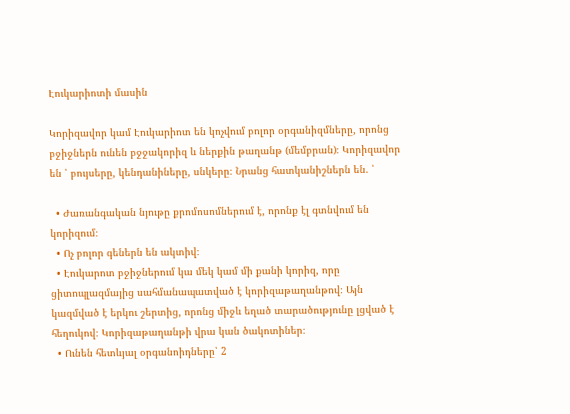Էուկարիոտի մասին

Կորիզավոր կամ Էուկարիոտ են կոչվում բոլոր օրգանիզմները, որոնց բջիջներն ունեն բջջակորիզ և ներքին թաղանթ (մեմբրան)։ Կորիզավոր են ՝ բույսերը, կենդանիները, սնկերը։ Նրանց հատկանիշներն են. ՝

  • Ժառանգական նյութը քրոմոսոմներում է, որոնք էլ գտնվում են կորիզում։
  • Ոչ բոլոր գեներն են ակտիվ։
  • Էուկարոտ բջիջներում կա մեկ կամ մի քանի կորիզ, որը ցիտոպլազմայից սահմանապատված է կորիզաթաղանթով։ Այն կազմված է երկու շերտից, որոնց միջև եղած տարածությունը լցված է հեղուկով։ Կորիզաթաղանթի վրա կան ծակոտիներ։
  • Ունեն հետևյալ օրգանոիդները՝ 2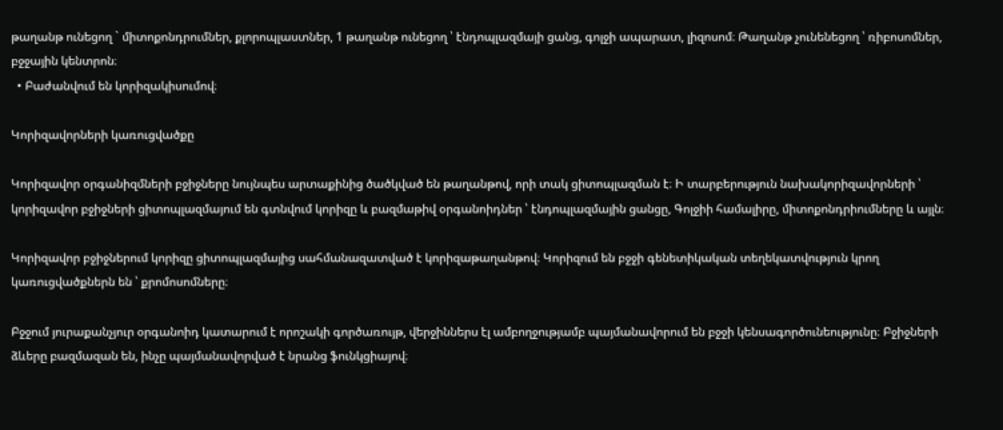թաղանթ ունեցող ` միտոքոնդրումներ, քլորոպլաստներ, 1 թաղանթ ունեցող ՝ էնդոպլազմայի ցանց, գոլջի ապարատ, լիզոսոմ։ Թաղանթ չունենեցող ՝ ռիբոսոմներ, բջջային կենտրոն։
  • Բաժանվում են կորիզակիսումով։

Կորիզավորների կառուցվածքը

Կորիզավոր օրգանիզմների բջիջները նույնպես արտաքինից ծածկված են թաղանթով, որի տակ ցիտոպլազման է։ Ի տարբերություն նախակորիզավորների ՝ կորիզավոր բջիջների ցիտոպլազմայում են գտնվում կորիզը և բազմաթիվ օրգանոիդներ ՝ էնդոպլազմային ցանցը, Գոլջիի համալիրը, միտոքոնդրիումները և այլն։

Կորիզավոր բջիջներում կորիզը ցիտոպլազմայից սահմանազատված է կորիզաթաղանթով։ Կորիզում են բջջի գենետիկական տեղեկատվություն կրող կառուցվածքներն են ՝ քրոմոսոմները։

Բջջում յուրաքանչյուր օրգանոիդ կատարում է որոշակի գործառույթ, վերջիններս էլ ամբողջությամբ պայմանավորում են բջջի կենսագործունեությունը։ Բջիջների ձևերը բազմազան են, ինչը պայմանավորված է նրանց ֆունկցիայով։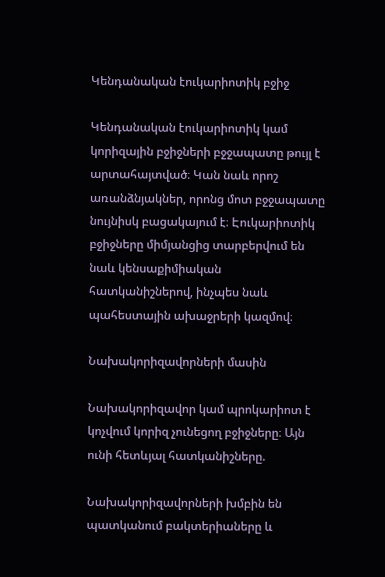Կենդանական էուկարիոտիկ բջիջ

Կենդանական էուկարիոտիկ կամ կորիզային բջիջների բջջապատը թույլ է արտահայտված։ Կան նաև որոշ առանձնյակներ, որոնց մոտ բջջապատը նույնիսկ բացակայում է։ Էուկարիոտիկ բջիջները միմյանցից տարբերվում են նաև կենսաքիմիական հատկանիշներով, ինչպես նաև պահեստային ախաջրերի կազմով։

Նախակորիզավորների մասին

Նախակորիզավոր կամ պրոկարիոտ է կոչվում կորիզ չունեցող բջիջները։ Այն ունի հետևյալ հատկանիշները.

Նախակորիզավորների խմբին են պատկանում բակտերիաները և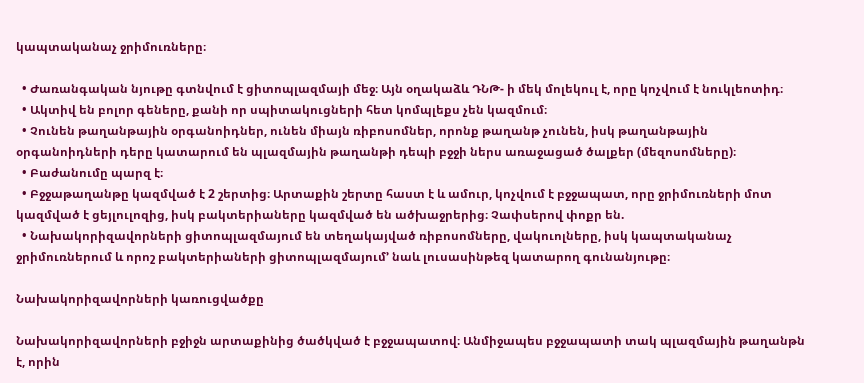կապտականաչ ջրիմուռները։

  • Ժառանգական նյութը գտնվում է ցիտոպլազմայի մեջ։ Այն օղակաձև ԴՆԹ- ի մեկ մոլեկուլ է, որը կոչվում է նուկլեոտիդ։
  • Ակտիվ են բոլոր գեները, քանի որ սպիտակուցների հետ կոմպլեքս չեն կազմում։
  • Չունեն թաղանթային օրգանոիդներ, ունեն միայն ռիբոսոմներ, որոնք թաղանթ չունեն, իսկ թաղանթային օրգանոիդների դերը կատարում են պլազմային թաղանթի դեպի բջջի ներս առաջացած ծալքեր (մեզոսոմները)։
  • Բաժանումը պարզ է։
  • Բջջաթաղանթը կազմված է 2 շերտից։ Արտաքին շերտը հաստ է և ամուր, կոչվում է բջջապատ, որը ջրիմուռների մոտ կազմված է ցեյլուլոզից, իսկ բակտերիաները կազմված են ածխաջրերից։ Չափսերով փոքր են.
  • Նախակորիզավորների ցիտոպլազմայում են տեղակայված ռիբոսոմները, վակուոլները, իսկ կապտականաչ ջրիմուռներում և որոշ բակտերիաների ցիտոպլազմայում’ նաև լուսասինթեզ կատարող գունանյութը։

Նախակորիզավորների կառուցվածքը

Նախակորիզավորների բջիջն արտաքինից ծածկված է բջջապատով։ Անմիջապես բջջապատի տակ պլազմային թաղանթն է, որին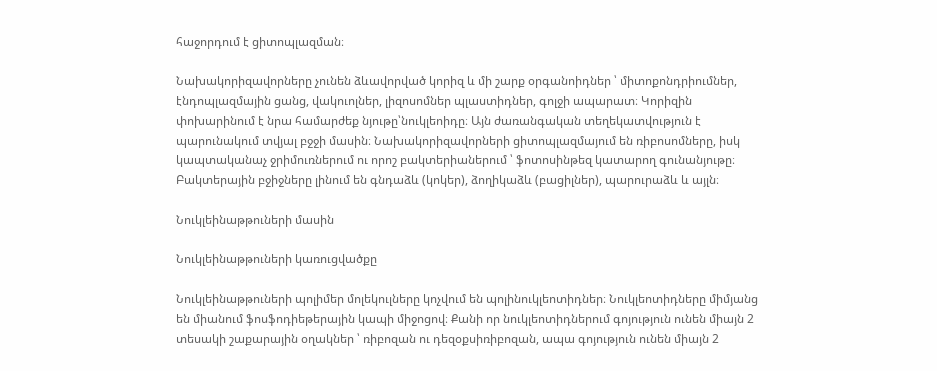հաջորդում է ցիտոպլազման։

Նախակորիզավորները չունեն ձևավորված կորիզ և մի շարք օրգանոիդներ ՝ միտոքոնդրիումներ, էնդոպլազմային ցանց, վակուոլներ, լիզոսոմներ պլաստիդներ, գոլջի ապարատ։ Կորիզին փոխարինում է նրա համարժեք նյութը՝նուկլեոիդը։ Այն ժառանգական տեղեկատվություն է պարունակում տվյալ բջջի մասին։ Նախակորիզավորների ցիտոպլազմայում են ռիբոսոմները, իսկ կապտականաչ ջրիմուռներում ու որոշ բակտերիաներում ՝ ֆոտոսինթեզ կատարող գունանյութը։ Բակտերային բջիջները լինում են գնդաձև (կոկեր), ձողիկաձև (բացիլներ), պարուրաձև և այլն։

Նուկլեինաթթուների մասին

Նուկլեինաթթուների կառուցվածքը

Նուկլեինաթթուների պոլիմեր մոլեկուլները կոչվում են պոլինուկլեոտիդներ։ Նուկլեոտիդները միմյանց են միանում ֆոսֆոդիեթերային կապի միջոցով։ Քանի որ նուկլեոտիդներում գոյություն ունեն միայն 2 տեսակի շաքարային օղակներ ՝ ռիբոզան ու դեզօքսիռիբոզան, ապա գոյություն ունեն միայն 2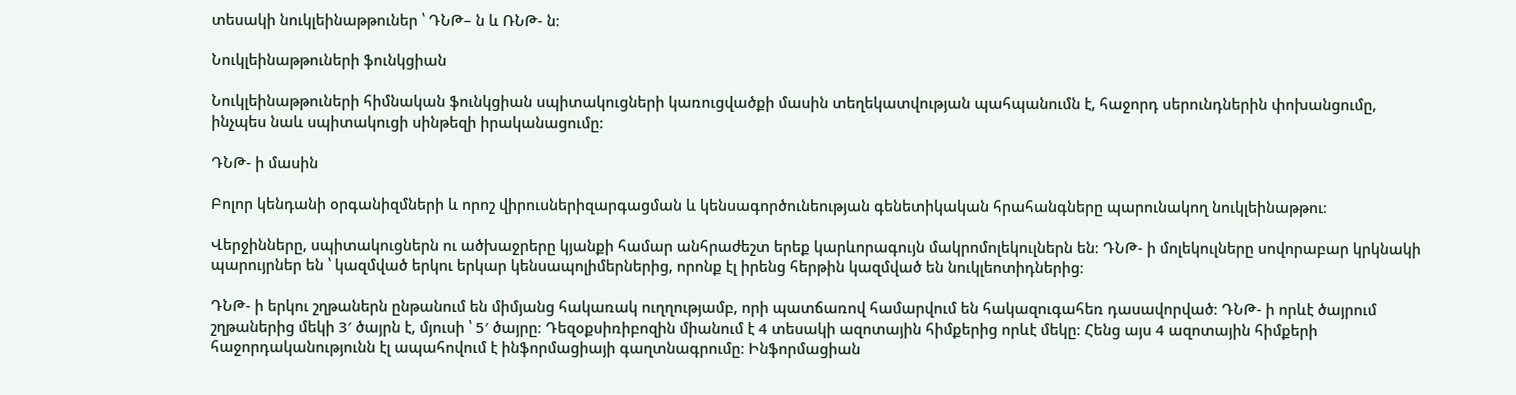տեսակի նուկլեինաթթուներ ՝ ԴՆԹ– ն և ՌՆԹ- ն։

Նուկլեինաթթուների ֆունկցիան

Նուկլեինաթթուների հիմնական ֆունկցիան սպիտակուցների կառուցվածքի մասին տեղեկատվության պահպանումն է, հաջորդ սերունդներին փոխանցումը, ինչպես նաև սպիտակուցի սինթեզի իրականացումը:

ԴՆԹ- ի մասին

Բոլոր կենդանի օրգանիզմների և որոշ վիրուսներիզարգացման և կենսագործունեության գենետիկական հրահանգները պարունակող նուկլեինաթթու։

Վերջինները, սպիտակուցներն ու ածխաջրերը կյանքի համար անհրաժեշտ երեք կարևորագույն մակրոմոլեկուլներն են։ ԴՆԹ- ի մոլեկուլները սովորաբար կրկնակի պարույրներ են ՝ կազմված երկու երկար կենսապոլիմերներից, որոնք էլ իրենց հերթին կազմված են նուկլեոտիդներից։

ԴՆԹ- ի երկու շղթաներն ընթանում են միմյանց հակառակ ուղղությամբ, որի պատճառով համարվում են հակազուգահեռ դասավորված։ ԴՆԹ- ի որևէ ծայրում շղթաներից մեկի 3′ ծայրն է, մյուսի ՝ 5′ ծայրը։ Դեզօքսիռիբոզին միանում է 4 տեսակի ազոտային հիմքերից որևէ մեկը։ Հենց այս 4 ազոտային հիմքերի հաջորդականությունն էլ ապահովում է ինֆորմացիայի գաղտնագրումը։ Ինֆորմացիան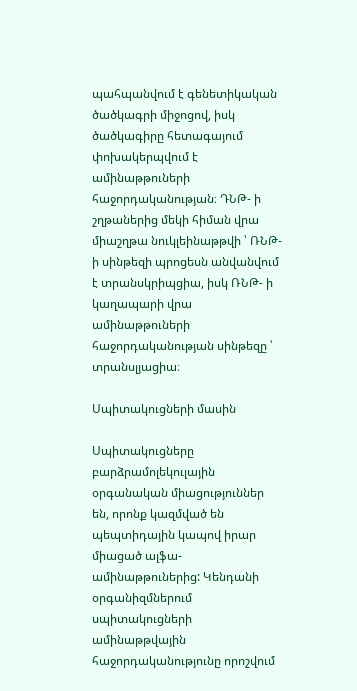պահպանվում է գենետիկական ծածկագրի միջոցով, իսկ ծածկագիրը հետագայում փոխակերպվում է ամինաթթուների հաջորդականության։ ԴՆԹ- ի շղթաներից մեկի հիման վրա միաշղթա նուկլեինաթթվի ՝ ՌՆԹ- ի սինթեզի պրոցեսն անվանվում է տրանսկրիպցիա, իսկ ՌՆԹ- ի կաղապարի վրա ամինաթթուների հաջորդականության սինթեզը ՝ տրանսլյացիա։

Սպիտակուցների մասին

Սպիտակուցները բարձրամոլեկուլային օրգանական միացություններ են, որոնք կազմված են պեպտիդային կապով իրար միացած ալֆա- ամինաթթուներից: Կենդանի օրգանիզմներում սպիտակուցների ամինաթթվային հաջորդականությունը որոշվում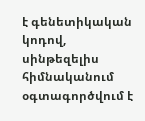է գենետիկական կոդով, սինթեզելիս հիմնականում օգտագործվում է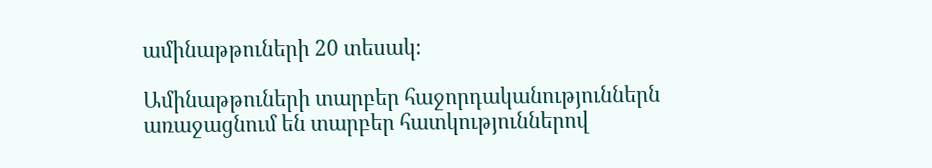ամինաթթուների 20 տեսակ։

Ամինաթթուների տարբեր հաջորդականություններն առաջացնում են տարբեր հատկություններով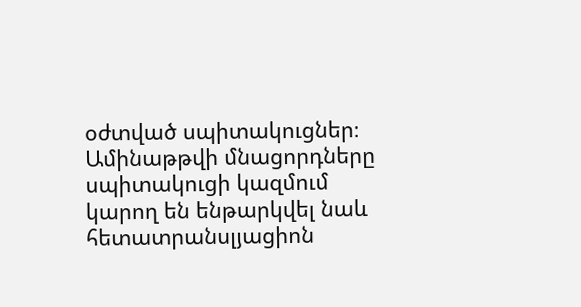օժտված սպիտակուցներ։ Ամինաթթվի մնացորդները սպիտակուցի կազմում կարող են ենթարկվել նաև հետատրանսլյացիոն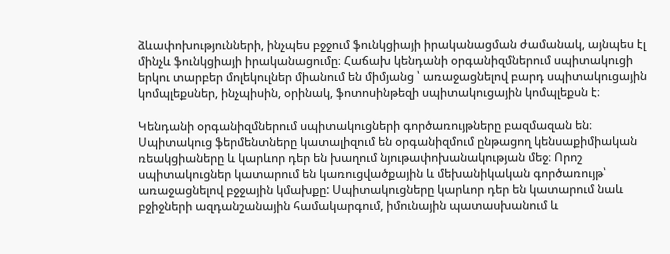ձևափոխությունների, ինչպես բջջում ֆունկցիայի իրականացման ժամանակ, այնպես էլ մինչև ֆունկցիայի իրականացումը։ Հաճախ կենդանի օրգանիզմներում սպիտակուցի երկու տարբեր մոլեկուլներ միանում են միմյանց ՝ առաջացնելով բարդ սպիտակուցային կոմպլեքսներ, ինչպիսին, օրինակ, ֆոտոսինթեզի սպիտակուցային կոմպլեքսն է։

Կենդանի օրգանիզմներում սպիտակուցների գործառույթները բազմազան են։ Սպիտակուց ֆերմենտները կատալիզում են օրգանիզմում ընթացող կենսաքիմիական ռեակցիաները և կարևոր դեր են խաղում նյութափոխանակության մեջ։ Որոշ սպիտակուցներ կատարում են կառուցվածքային և մեխանիկական գործառույթ՝ առաջացնելով բջջային կմախքը: Սպիտակուցները կարևոր դեր են կատարում նաև բջիջների ազդանշանային համակարգում, իմունային պատասխանում և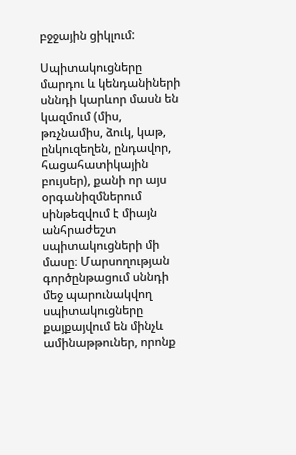բջջային ցիկլում:

Սպիտակուցները մարդու և կենդանիների սննդի կարևոր մասն են կազմում (միս, թռչնամիս, ձուկ, կաթ, ընկուզեղեն, ընդավոր, հացահատիկային բույսեր), քանի որ այս օրգանիզմներում սինթեզվում է միայն անհրաժեշտ սպիտակուցների մի մասը։ Մարսողության գործընթացում սննդի մեջ պարունակվող սպիտակուցները քայքայվում են մինչև ամինաթթուներ, որոնք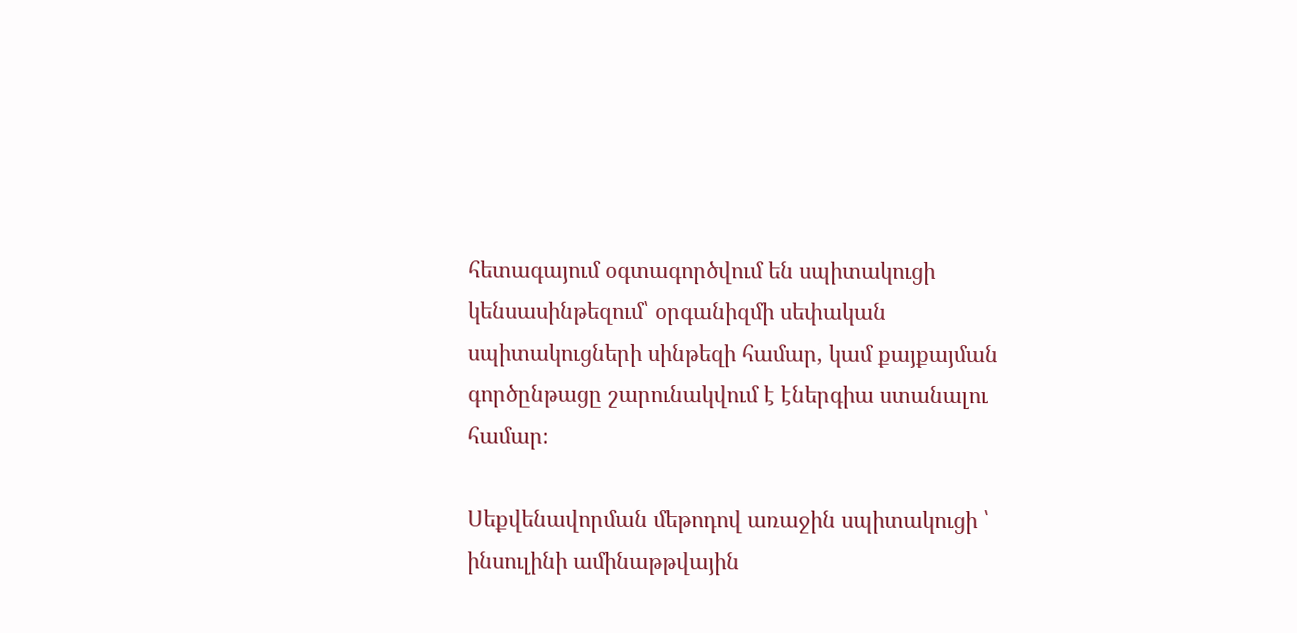հետագայում օգտագործվում են սպիտակուցի կենսասինթեզում՝ օրգանիզմի սեփական սպիտակուցների սինթեզի համար, կամ քայքայման գործընթացը շարունակվում է էներգիա ստանալու համար։

Սեքվենավորման մեթոդով առաջին սպիտակուցի ՝ ինսուլինի ամինաթթվային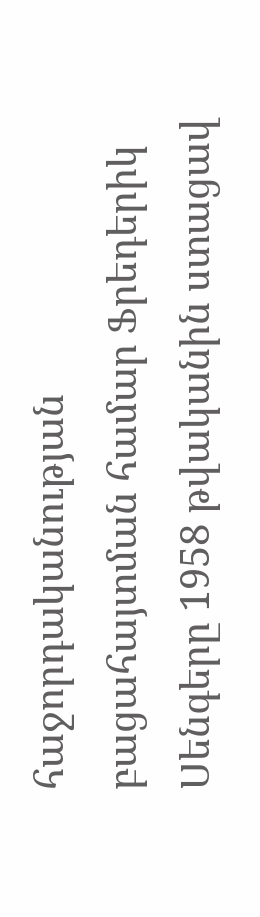հաջորդականության բացահայտման համար Ֆրեդերիկ Սենգերը 1958 թվականին ստացավ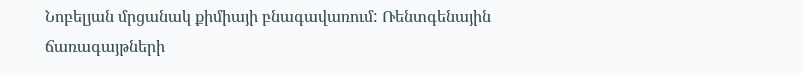Նոբելյան մրցանակ քիմիայի բնագավառում: Ռենտգենային ճառագայթների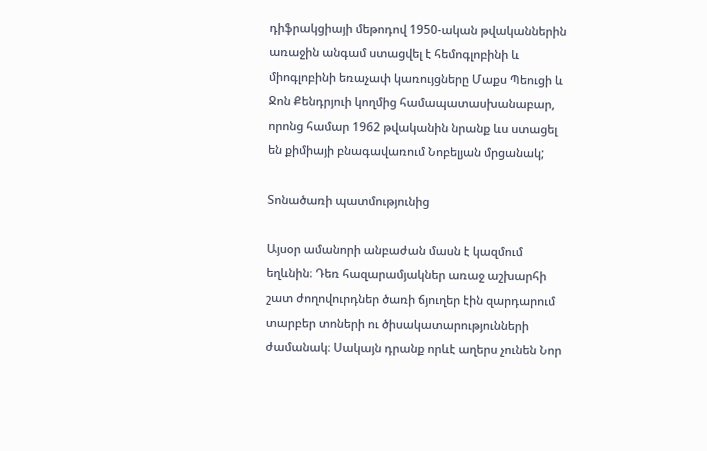դիֆրակցիայի մեթոդով 1950-ական թվականներին առաջին անգամ ստացվել է հեմոգլոբինի և միոգլոբինի եռաչափ կառույցները Մաքս Պեուցի և Ջոն Քենդրյուի կողմից համապատասխանաբար, որոնց համար 1962 թվականին նրանք ևս ստացել են քիմիայի բնագավառում Նոբելյան մրցանակ;

Տոնածառի պատմությունից

Այսօր ամանորի անբաժան մասն է կազմում եղևնին։ Դեռ հազարամյակներ առաջ աշխարհի շատ ժողովուրդներ ծառի ճյուղեր էին զարդարում տարբեր տոների ու ծիսակատարությունների ժամանակ։ Սակայն դրանք որևէ աղերս չունեն Նոր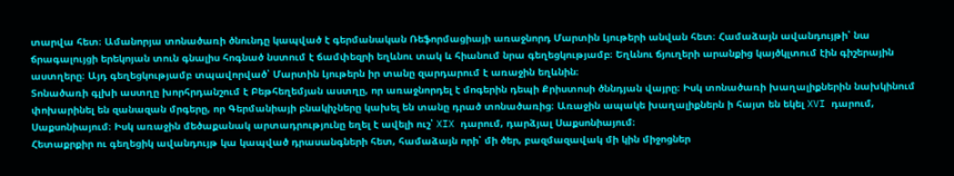տարվա հետ։ Ամանորյա տոնածառի ծնունդը կապված է գերմանական Ռեֆորմացիայի առաջնորդ Մարտին Լյութերի անվան հետ։ Համաձայն ավանդույթի՝ նա ճրագալույցի երեկոյան տուն գնալիս հոգնած նստում է ճամփեզրի եղևնու տակ և հիանում նրա գեղեցկությամբ։ Եղևնու ճյուղերի արանքից կայծկլտում էին գիշերային աստղերը։ Այդ գեղեցկությամբ տպավորված՝ Մարտին Լյութերն իր տանը զարդարում է առաջին եղևնին։
Տոնածառի գլխի աստղը խորհրդանշում է Բեթհեղեմյան աստղը, որ առաջնորդել է մոգերին դեպի Քրիստոսի ծննդյան վայրը։ Իսկ տոնածառի խաղալիքներին նախկինում փոխարինել են զանազան մրգերը, որ Գերմանիայի բնակիչները կախել են տանը դրած տոնածառից։ Առաջին ապակե խաղալիքներն ի հայտ են եկել XVI դարում, Սաքսոնիայում։ Իսկ առաջին մեծաքանակ արտադրությունը եղել է ավելի ուշ՝ XIX դարում, դարձյալ Սաքսոնիայում։
Հետաքրքիր ու գեղեցիկ ավանդույթ կա կապված դրասանգների հետ, համաձայն որի՝ մի ծեր, բազմազավակ մի կին միջոցներ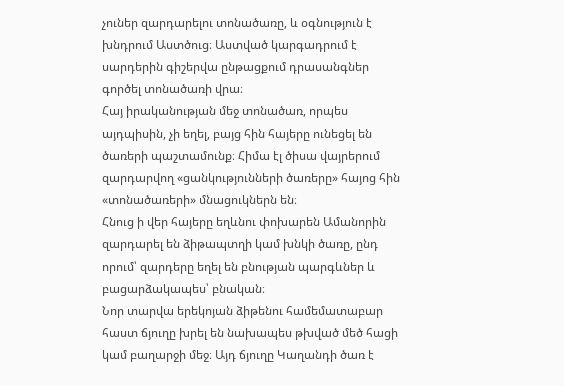չուներ զարդարելու տոնածառը, և օգնություն է խնդրում Աստծուց։ Աստված կարգադրում է սարդերին գիշերվա ընթացքում դրասանգներ գործել տոնածառի վրա։
Հայ իրականության մեջ տոնածառ, որպես այդպիսին, չի եղել, բայց հին հայերը ունեցել են ծառերի պաշտամունք։ Հիմա էլ ծիսա վայրերում զարդարվող «ցանկությունների ծառերը» հայոց հին «տոնածառերի» մնացուկներն են։
Հնուց ի վեր հայերը եղևնու փոխարեն Ամանորին զարդարել են ձիթապտղի կամ խնկի ծառը, ընդ որում՝ զարդերը եղել են բնության պարգևներ և բացարձակապես՝ բնական։
Նոր տարվա երեկոյան ձիթենու համեմատաբար հաստ ճյուղը խրել են նախապես թխված մեծ հացի կամ բաղարջի մեջ։ Այդ ճյուղը Կաղանդի ծառ է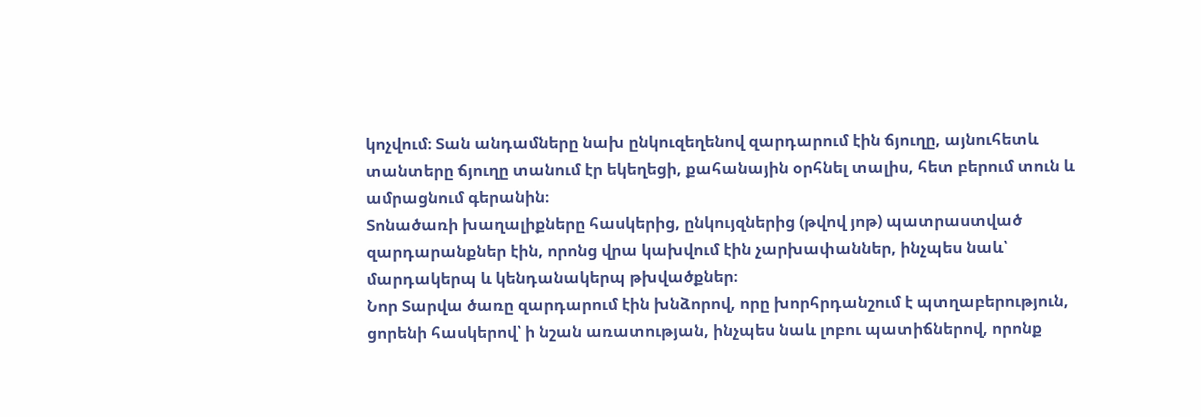կոչվում։ Տան անդամները նախ ընկուզեղենով զարդարում էին ճյուղը, այնուհետև տանտերը ճյուղը տանում էր եկեղեցի, քահանային օրհնել տալիս, հետ բերում տուն և ամրացնում գերանին։
Տոնածառի խաղալիքները հասկերից, ընկույզներից (թվով յոթ) պատրաստված զարդարանքներ էին, որոնց վրա կախվում էին չարխափաններ, ինչպես նաև՝ մարդակերպ և կենդանակերպ թխվածքներ։
Նոր Տարվա ծառը զարդարում էին խնձորով, որը խորհրդանշում է պտղաբերություն, ցորենի հասկերով՝ ի նշան առատության, ինչպես նաև լոբու պատիճներով, որոնք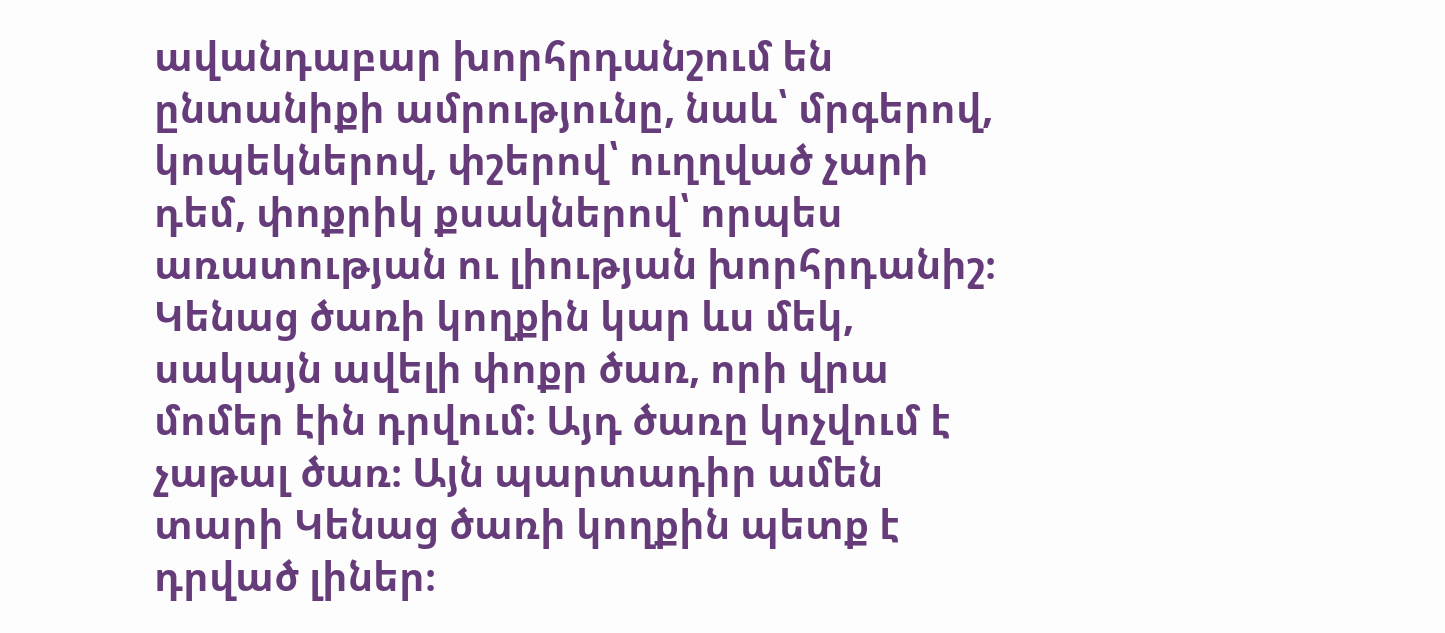ավանդաբար խորհրդանշում են ընտանիքի ամրությունը, նաև՝ մրգերով, կոպեկներով, փշերով՝ ուղղված չարի դեմ, փոքրիկ քսակներով՝ որպես առատության ու լիության խորհրդանիշ։
Կենաց ծառի կողքին կար ևս մեկ, սակայն ավելի փոքր ծառ, որի վրա մոմեր էին դրվում։ Այդ ծառը կոչվում է չաթալ ծառ։ Այն պարտադիր ամեն տարի Կենաց ծառի կողքին պետք է դրված լիներ։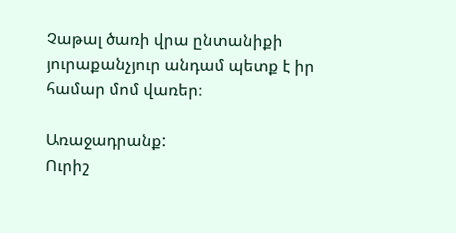Չաթալ ծառի վրա ընտանիքի յուրաքանչյուր անդամ պետք է իր համար մոմ վառեր։

Առաջադրանք:
Ուրիշ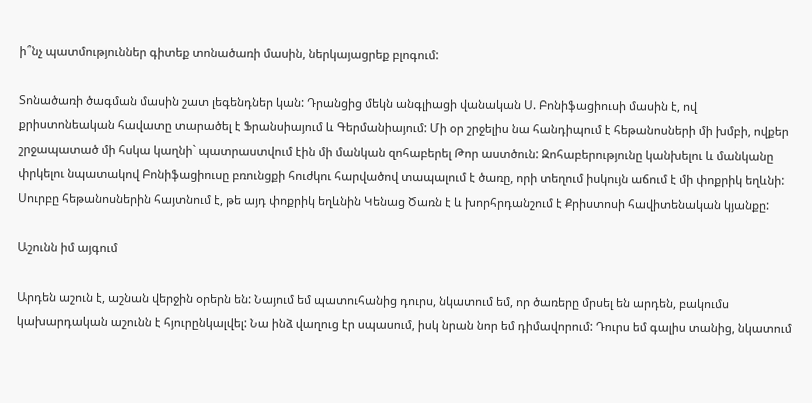ի՞նչ պատմություններ գիտեք տոնածառի մասին, ներկայացրեք բլոգում:

Տոնածառի ծագման մասին շատ լեգենդներ կան: Դրանցից մեկն անգլիացի վանական Ս. Բոնիֆացիուսի մասին է, ով քրիստոնեական հավատը տարածել է Ֆրանսիայում և Գերմանիայում: Մի օր շրջելիս նա հանդիպում է հեթանոսների մի խմբի, ովքեր շրջապատած մի հսկա կաղնի` պատրաստվում էին մի մանկան զոհաբերել Թոր աստծուն: Զոհաբերությունը կանխելու և մանկանը փրկելու նպատակով Բոնիֆացիուսը բռունցքի հուժկու հարվածով տապալում է ծառը, որի տեղում իսկույն աճում է մի փոքրիկ եղևնի: Սուրբը հեթանոսներին հայտնում է, թե այդ փոքրիկ եղևնին Կենաց Ծառն է և խորհրդանշում է Քրիստոսի հավիտենական կյանքը:

Աշունն իմ այգում

Արդեն աշուն է, աշնան վերջին օրերն են: Նայում եմ պատուհանից դուրս, նկատում եմ, որ ծառերը մրսել են արդեն, բակումս կախարդական աշունն է հյուրընկալվել: Նա ինձ վաղուց էր սպասում, իսկ նրան նոր եմ դիմավորում: Դուրս եմ գալիս տանից, նկատում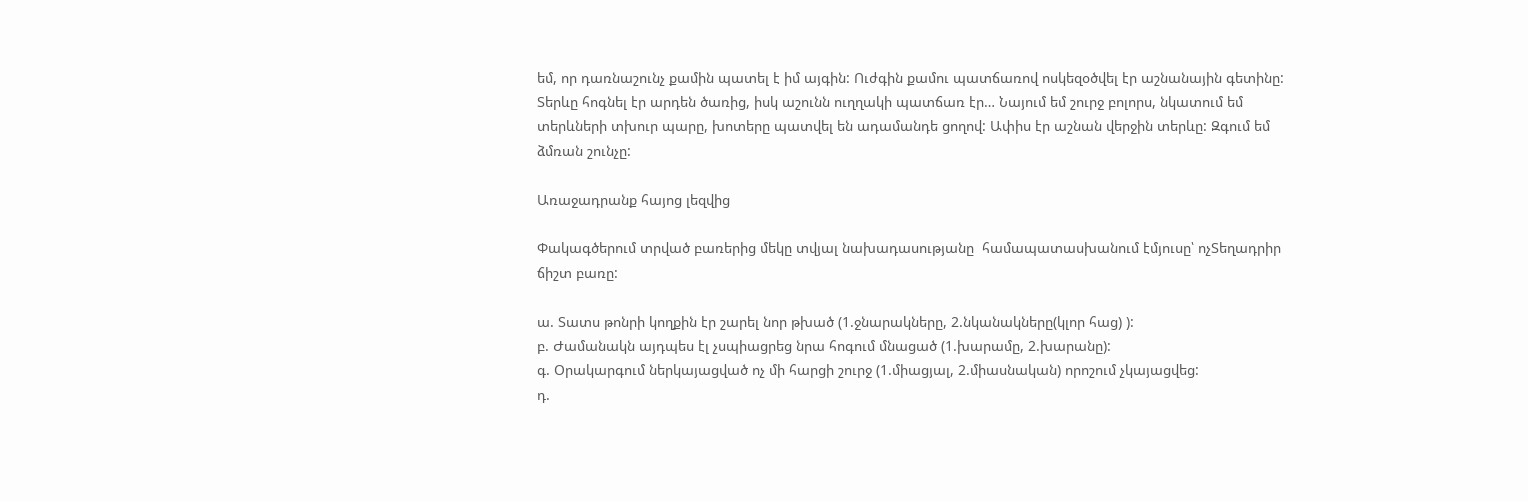եմ, որ դառնաշունչ քամին պատել է իմ այգին: Ուժգին քամու պատճառով ոսկեզօծվել էր աշնանային գետինը: Տերևը հոգնել էր արդեն ծառից, իսկ աշունն ուղղակի պատճառ էր… Նայում եմ շուրջ բոլորս, նկատում եմ տերևների տխուր պարը, խոտերը պատվել են ադամանդե ցողով: Ափիս էր աշնան վերջին տերևը: Զգում եմ ձմռան շունչը:

Առաջադրանք հայոց լեզվից

Փակագծերում տրված բառերից մեկը տվյալ նախադասությանը  համապատասխանում էմյուսը՝ ոչՏեղադրիր ճիշտ բառը:

ա. Տատս թոնրի կողքին էր շարել նոր թխած (1.ջնարակները, 2.նկանակները(կլոր հաց) ):
բ. Ժամանակն այդպես էլ չսպիացրեց նրա հոգում մնացած (1.խարամը, 2.խարանը):
գ. Օրակարգում ներկայացված ոչ մի հարցի շուրջ (1.միացյալ, 2.միասնական) որոշում չկայացվեց:
դ.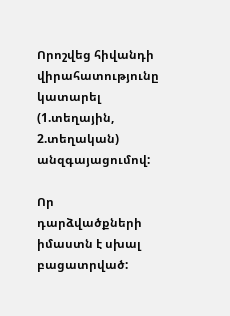Որոշվեց հիվանդի վիրահատությունը կատարել (1.տեղային, 2.տեղական) անզգայացումով:

Որ դարձվածքների  իմաստն է սխալ բացատրված: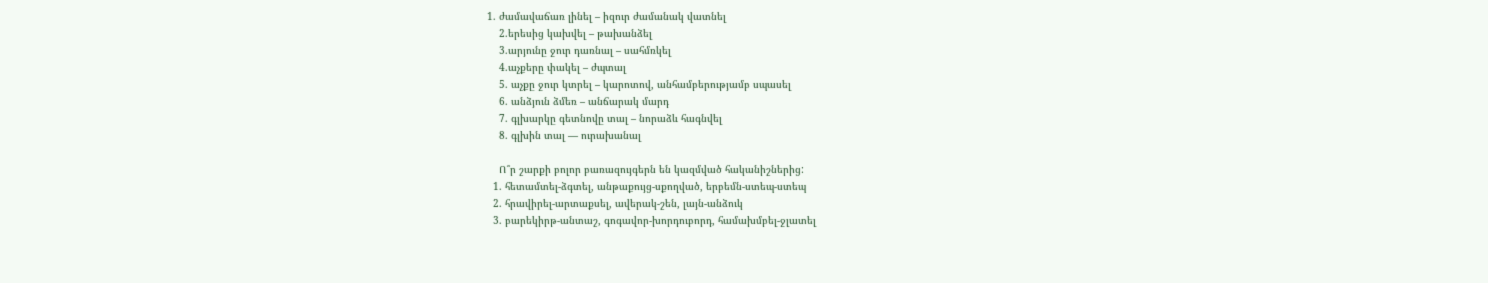1. ժամավաճառ լինել – իզուր ժամանակ վատնել
    2.երեսից կախվել – թախանձել
    3.արյունը ջուր դառնալ – սահմռկել
    4.աչքերը փակել – ժպտալ
    5. աչքը ջուր կտրել – կարոտով, անհամբերությամբ սպասել
    6. անձյուն ձմեռ – անճարակ մարդ
    7. գլխարկը գետնովը տալ – նորաձև հագնվել
    8. գլխին տալ — ուրախանալ

    Ո՞ր շարքի բոլոր բառազույգերն են կազմված հականիշներից:
  1. հետամտել-ձգտել, անթաքույց-սքողված, երբեմն-ստեպ-ստեպ
  2. հրավիրել-արտաքսել, ավերակ-շեն, լայն-անձուկ
  3. բարեկիրթ-անտաշ, գոգավոր-խորդուբորդ, համախմբել-ջլատել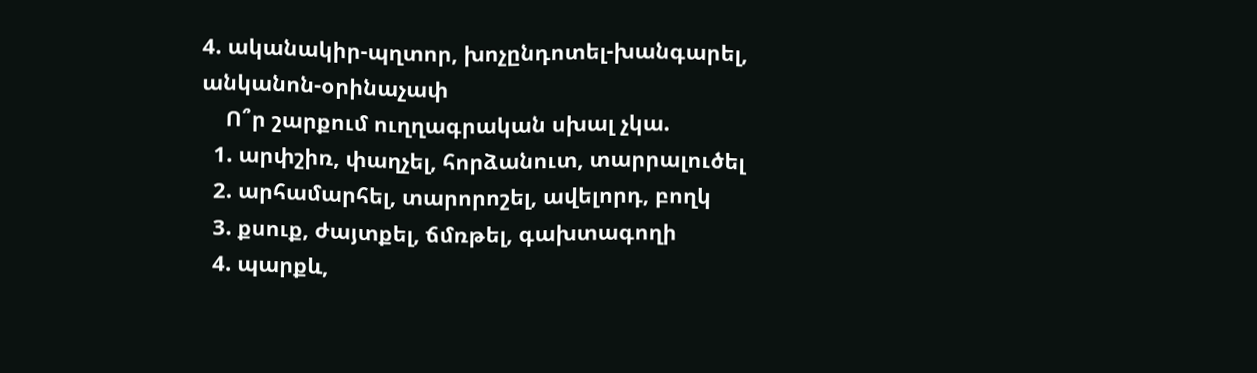4. ականակիր-պղտոր, խոչընդոտել-խանգարել, անկանոն-օրինաչափ
    Ո՞ր շարքում ուղղագրական սխալ չկա.
  1. արփշիռ, փաղչել, հորձանուտ, տարրալուծել
  2. արհամարհել, տարորոշել, ավելորդ, բողկ
  3. քսուք, ժայտքել, ճմռթել, գախտագողի
  4. պարքև,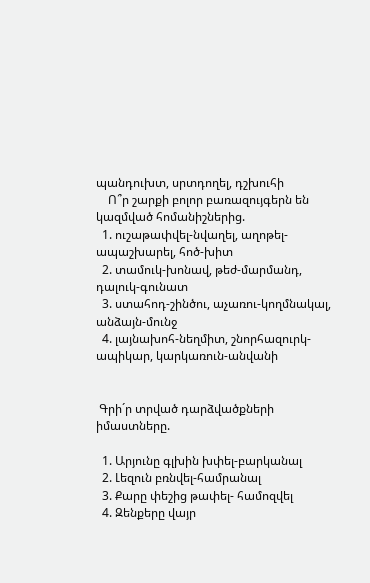պանդուխտ, սրտդողել, դշխուհի
    Ո՞ր շարքի բոլոր բառազույգերն են կազմված հոմանիշներից.
  1. ուշաթափվել-նվաղել, աղոթել-ապաշխարել, հոծ-խիտ
  2. տամուկ-խոնավ, թեժ-մարմանդ, դալուկ-գունատ
  3. ստահոդ-շինծու, աչառու-կողմնակալ, անձայն-մունջ
  4. լայնախոհ-նեղմիտ, շնորհազուրկ-ապիկար, կարկառուն-անվանի


 Գրի´ր տրված դարձվածքների իմաստները.

  1. Արյունը գլխին խփել-բարկանալ
  2. Լեզուն բռնվել-համրանալ
  3. Քարը փեշից թափել- համոզվել
  4. Զենքերը վայր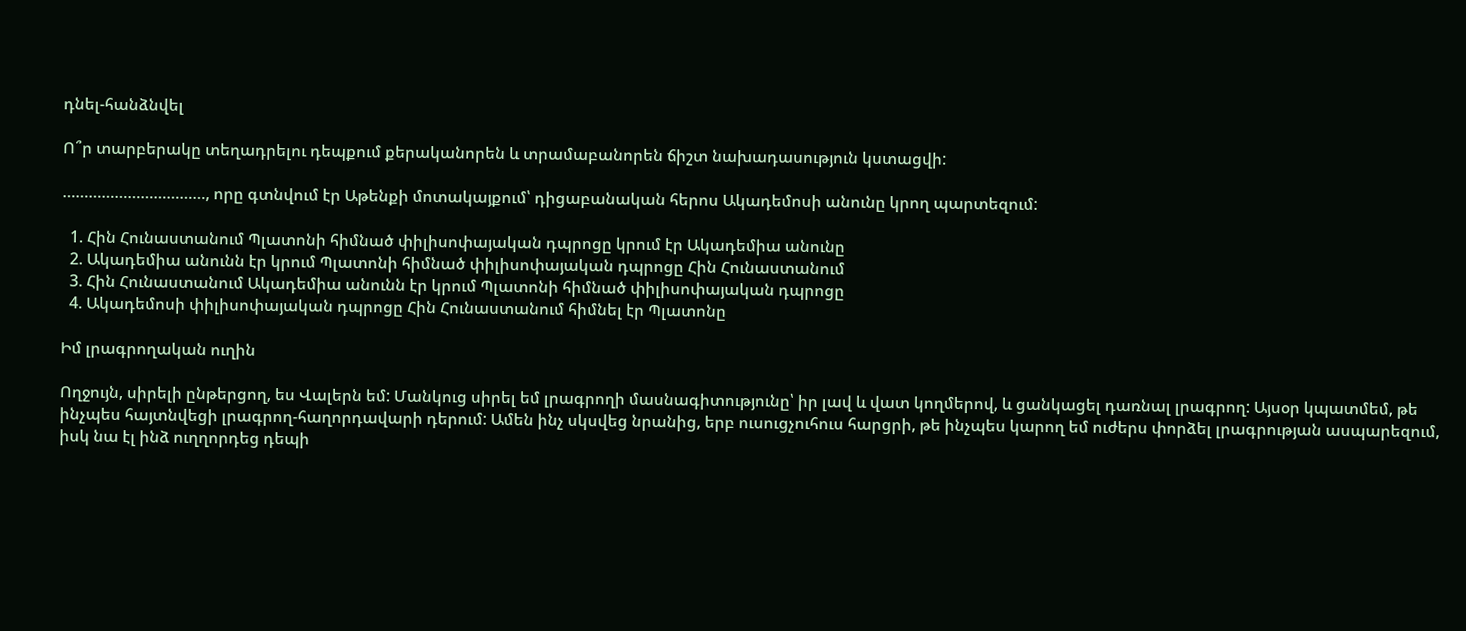դնել-հանձնվել

Ո՞ր տարբերակը տեղադրելու դեպքում քերականորեն և տրամաբանորեն ճիշտ նախադասություն կստացվի:

……………………………, որը գտնվում էր Աթենքի մոտակայքում՝ դիցաբանական հերոս Ակադեմոսի անունը կրող պարտեզում:

  1. Հին Հունաստանում Պլատոնի հիմնած փիլիսոփայական դպրոցը կրում էր Ակադեմիա անունը
  2. Ակադեմիա անունն էր կրում Պլատոնի հիմնած փիլիսոփայական դպրոցը Հին Հունաստանում
  3. Հին Հունաստանում Ակադեմիա անունն էր կրում Պլատոնի հիմնած փիլիսոփայական դպրոցը
  4. Ակադեմոսի փիլիսոփայական դպրոցը Հին Հունաստանում հիմնել էր Պլատոնը

Իմ լրագրողական ուղին

Ողջույն, սիրելի ընթերցող, ես Վալերն եմ: Մանկուց սիրել եմ լրագրողի մասնագիտությունը՝ իր լավ և վատ կողմերով, և ցանկացել դառնալ լրագրող: Այսօր կպատմեմ, թե ինչպես հայտնվեցի լրագրող-հաղորդավարի դերում: Ամեն ինչ սկսվեց նրանից, երբ ուսուցչուհուս հարցրի, թե ինչպես կարող եմ ուժերս փորձել լրագրության ասպարեզում, իսկ նա էլ ինձ ուղղորդեց դեպի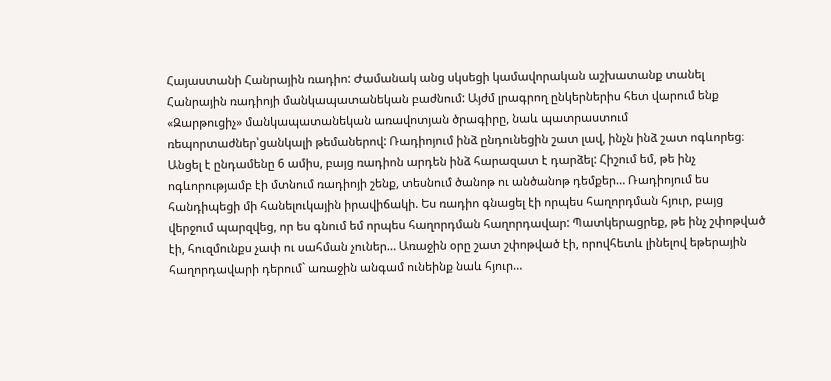Հայաստանի Հանրային ռադիո: Ժամանակ անց սկսեցի կամավորական աշխատանք տանել Հանրային ռադիոյի մանկապատանեկան բաժնում: Այժմ լրագրող ընկերներիս հետ վարում ենք «Զարթուցիչ» մանկապատանեկան առավոտյան ծրագիրը, նաև պատրաստում ռեպորտաժներ՝ցանկալի թեմաներով: Ռադիոյում ինձ ընդունեցին շատ լավ, ինչն ինձ շատ ոգևորեց։ Անցել է ընդամենը 6 ամիս, բայց ռադիոն արդեն ինձ հարազատ է դարձել: Հիշում եմ, թե ինչ ոգևորությամբ էի մտնում ռադիոյի շենք, տեսնում ծանոթ ու անծանոթ դեմքեր… Ռադիոյում ես հանդիպեցի մի հանելուկային իրավիճակի. Ես ռադիո գնացել էի որպես հաղորդման հյուր, բայց վերջում պարզվեց, որ ես գնում եմ որպես հաղորդման հաղորդավար: Պատկերացրեք, թե ինչ շփոթված էի, հուզմունքս չափ ու սահման չուներ… Առաջին օրը շատ շփոթված էի, որովհետև լինելով եթերային հաղորդավարի դերում` առաջին անգամ ունեինք նաև հյուր…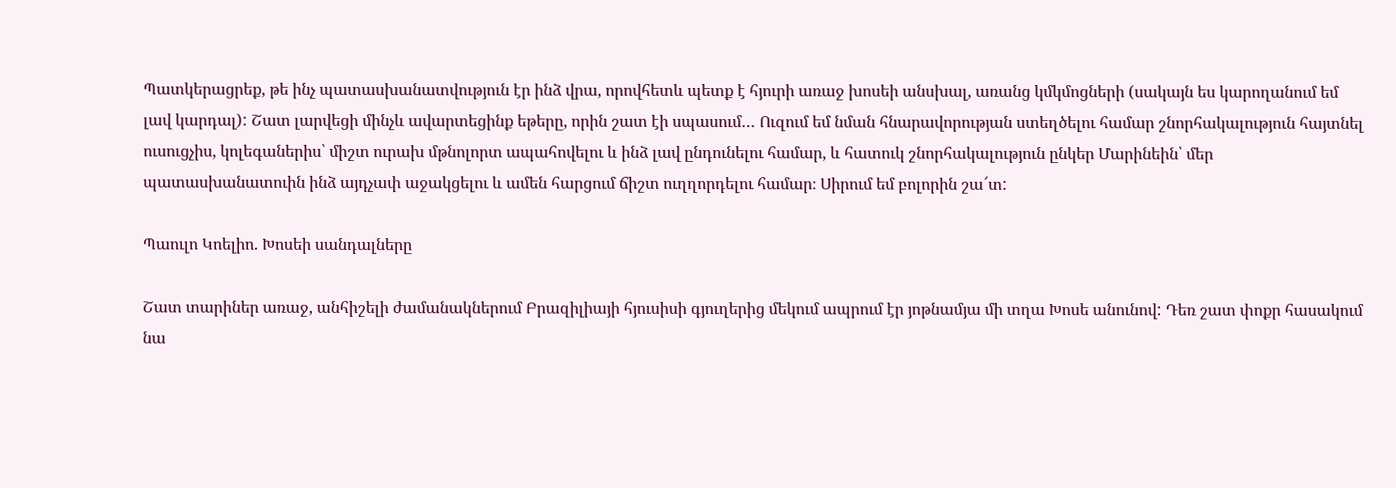Պատկերացրեք, թե ինչ պատասխանատվություն էր ինձ վրա, որովհետև պետք է հյուրի առաջ խոսեի անսխալ, առանց կմկմոցների (սակայն ես կարողանում եմ լավ կարդալ): Շատ լարվեցի մինչև ավարտեցինք եթերը, որին շատ էի սպասում… Ուզում եմ նման հնարավորության ստեղծելու համար շնորհակալություն հայտնել ուսուցչիս, կոլեգաներիս՝ միշտ ուրախ մթնոլորտ ապահովելու և ինձ լավ ընդունելու համար, և հատուկ շնորհակալություն ընկեր Մարինեին՝ մեր պատասխանատուին ինձ այդչափ աջակցելու և ամեն հարցում ճիշտ ուղղորդելու համար։ Սիրում եմ բոլորին շա՜տ:

Պաուլո Կոելիո. Խոսեի սանդալները

Շատ տարիներ առաջ, անհիշելի ժամանակներում Բրազիլիայի հյուսիսի գյուղերից մեկում ապրում էր յոթնամյա մի տղա Խոսե անունով: Դեռ շատ փոքր հասակում նա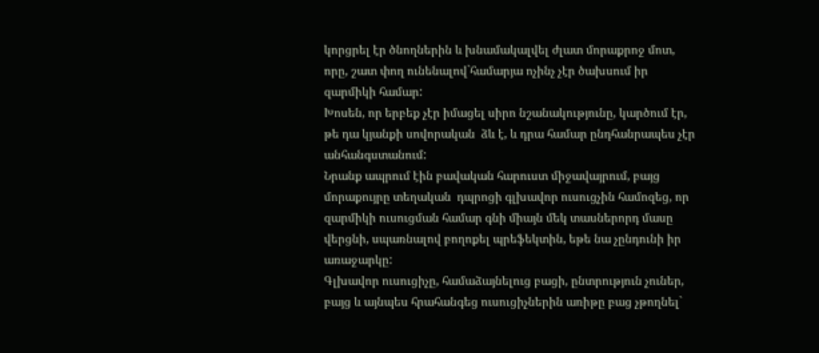կորցրել էր ծնողներին և խնամակալվել ժլատ մորաքրոջ մոտ, որը, շատ փող ունենալով`համարյա ոչինչ չէր ծախսում իր զարմիկի համար:
Խոսեն, որ երբեք չէր իմացել սիրո նշանակությունը, կարծում էր, թե դա կյանքի սովորական  ձև է, և դրա համար ընդհանրապես չէր անհանգստանում:
Նրանք ապրում էին բավական հարուստ միջավայրում, բայց մորաքույրը տեղական  դպրոցի գլխավոր ուսուցչին համոզեց, որ զարմիկի ուսուցման համար գնի միայն մեկ տասներորդ մասը վերցնի, սպառնալով բողոքել պրեֆեկտին, եթե նա չընդունի իր առաջարկը:
Գլխավոր ուսուցիչը, համաձայնելուց բացի, ընտրություն չուներ, բայց և այնպես հրահանգեց ուսուցիչներին առիթը բաց չթողնել`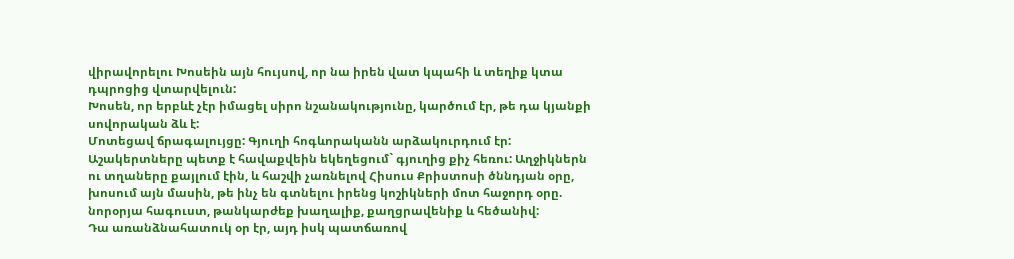վիրավորելու Խոսեին այն հույսով, որ նա իրեն վատ կպահի և տեղիք կտա դպրոցից վտարվելուն:
Խոսեն, որ երբևէ չէր իմացել սիրո նշանակությունը, կարծում էր, թե դա կյանքի սովորական ձև է:
Մոտեցավ ճրագալույցը: Գյուղի հոգևորականն արձակուրդում էր: Աշակերտները պետք է հավաքվեին եկեղեցում` գյուղից քիչ հեռու: Աղջիկներն ու տղաները քայլում էին, և հաշվի չառնելով Հիսուս Քրիստոսի ծննդյան օրը, խոսում այն մասին, թե ինչ են գտնելու իրենց կոշիկների մոտ հաջորդ օրը. նորօրյա հագուստ, թանկարժեք խաղալիք, քաղցրավենիք և հեծանիվ:
Դա առանձնահատուկ օր էր, այդ իսկ պատճառով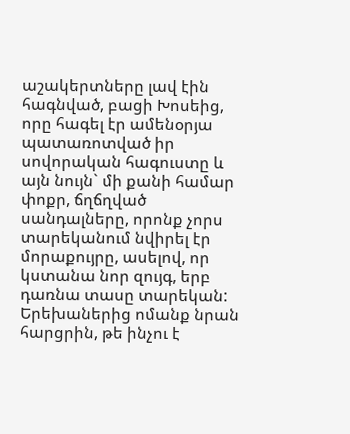աշակերտները լավ էին հագնված, բացի Խոսեից, որը հագել էր ամենօրյա պատառոտված իր սովորական հագուստը և այն նույն` մի քանի համար փոքր, ճղճղված սանդալները, որոնք չորս տարեկանում նվիրել էր մորաքույրը, ասելով, որ կստանա նոր զույգ, երբ դառնա տասը տարեկան: Երեխաներից ոմանք նրան հարցրին, թե ինչու է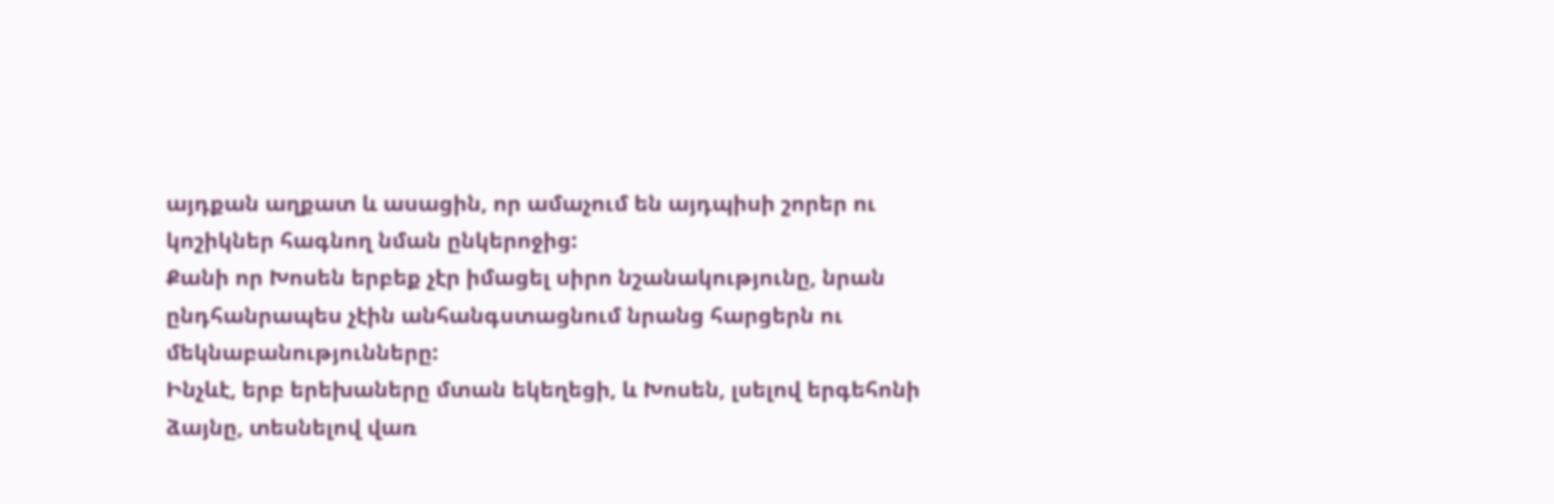այդքան աղքատ և ասացին, որ ամաչում են այդպիսի շորեր ու կոշիկներ հագնող նման ընկերոջից:
Քանի որ Խոսեն երբեք չէր իմացել սիրո նշանակությունը, նրան ընդհանրապես չէին անհանգստացնում նրանց հարցերն ու մեկնաբանությունները:
Ինչևէ, երբ երեխաները մտան եկեղեցի, և Խոսեն, լսելով երգեհոնի ձայնը, տեսնելով վառ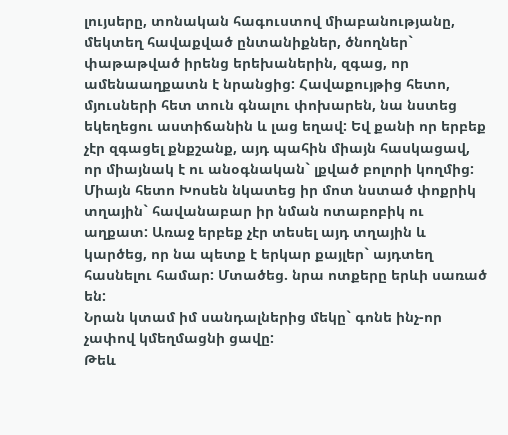լույսերը, տոնական հագուստով միաբանությանը, մեկտեղ հավաքված ընտանիքներ, ծնողներ` փաթաթված իրենց երեխաներին, զգաց, որ ամենաաղքատն է նրանցից: Հավաքույթից հետո, մյուսների հետ տուն գնալու փոխարեն, նա նստեց եկեղեցու աստիճանին և լաց եղավ: Եվ քանի որ երբեք չէր զգացել քնքշանք, այդ պահին միայն հասկացավ, որ միայնակ է ու անօգնական` լքված բոլորի կողմից:
Միայն հետո Խոսեն նկատեց իր մոտ նստած փոքրիկ տղային` հավանաբար իր նման ոտաբոբիկ ու աղքատ: Առաջ երբեք չէր տեսել այդ տղային և կարծեց, որ նա պետք է երկար քայլեր` այդտեղ հասնելու համար: Մտածեց. նրա ոտքերը երևի սառած են:
Նրան կտամ իմ սանդալներից մեկը` գոնե ինչ-որ չափով կմեղմացնի ցավը:
Թեև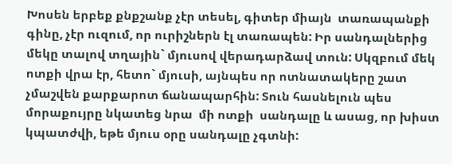Խոսեն երբեք քնքշանք չէր տեսել, գիտեր միայն  տառապանքի գինը, չէր ուզում, որ ուրիշներն էլ տառապեն: Իր սանդալներից մեկը տալով տղային` մյուսով վերադարձավ տուն: Սկզբում մեկ ոտքի վրա էր, հետո` մյուսի, այնպես որ ոտնատակերը շատ չմաշվեն քարքարոտ ճանապարհին: Տուն հասնելուն պես մորաքույրը նկատեց նրա  մի ոտքի  սանդալը և ասաց, որ խիստ կպատժվի, եթե մյուս օրը սանդալը չգտնի: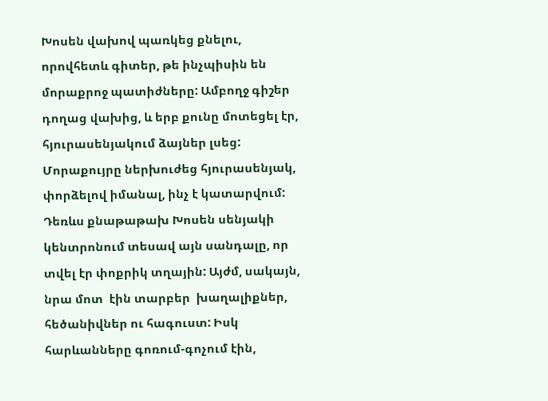Խոսեն վախով պառկեց քնելու, որովհետև գիտեր, թե ինչպիսին են մորաքրոջ պատիժները: Ամբողջ գիշեր դողաց վախից, և երբ քունը մոտեցել էր, հյուրասենյակում ձայներ լսեց: Մորաքույրը ներխուժեց հյուրասենյակ, փորձելով իմանալ, ինչ է կատարվում:
Դեռևս քնաթաթախ Խոսեն սենյակի կենտրոնում տեսավ այն սանդալը, որ տվել էր փոքրիկ տղային: Այժմ, սակայն, նրա մոտ  էին տարբեր  խաղալիքներ, հեծանիվներ ու հագուստ: Իսկ հարևանները գոռում-գոչում էին,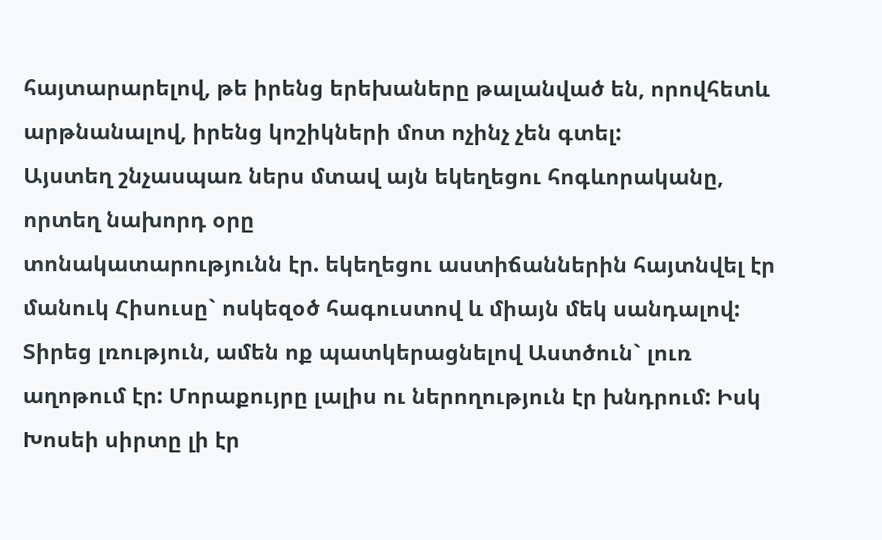հայտարարելով, թե իրենց երեխաները թալանված են, որովհետև արթնանալով, իրենց կոշիկների մոտ ոչինչ չեն գտել:
Այստեղ շնչասպառ ներս մտավ այն եկեղեցու հոգևորականը, որտեղ նախորդ օրը
տոնակատարությունն էր. եկեղեցու աստիճաններին հայտնվել էր մանուկ Հիսուսը` ոսկեզօծ հագուստով և միայն մեկ սանդալով: Տիրեց լռություն, ամեն ոք պատկերացնելով Աստծուն` լուռ աղոթում էր: Մորաքույրը լալիս ու ներողություն էր խնդրում: Իսկ Խոսեի սիրտը լի էր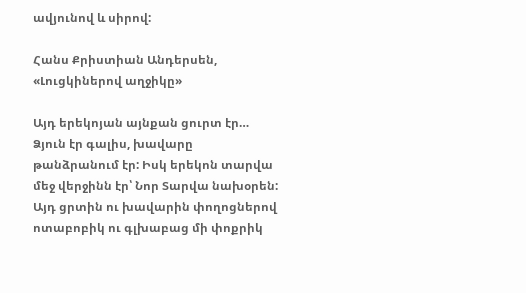ավյունով և սիրով:

Հանս Քրիստիան Անդերսեն, «Լուցկիներով աղջիկը»

Այդ երեկոյան այնքան ցուրտ էր… Ձյուն էր գալիս, խավարը թանձրանում էր: Իսկ երեկոն տարվա մեջ վերջինն էր՝ Նոր Տարվա նախօրեն: Այդ ցրտին ու խավարին փողոցներով ոտաբոբիկ ու գլխաբաց մի փոքրիկ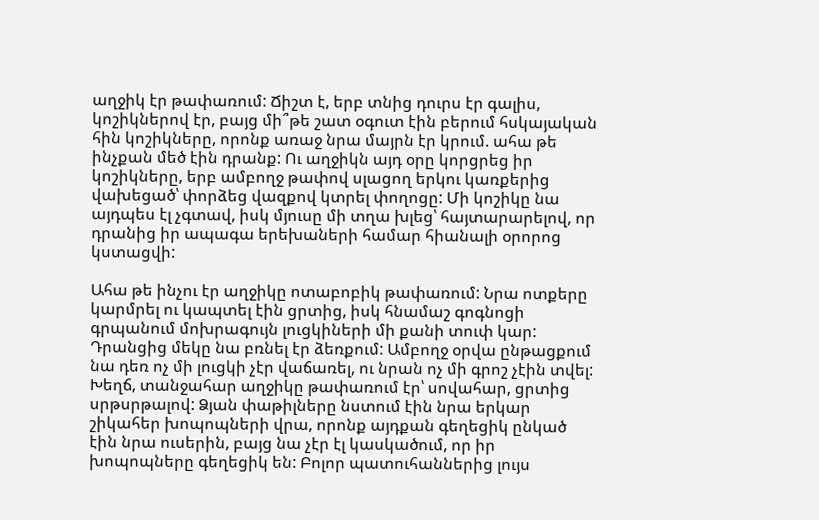աղջիկ էր թափառում: Ճիշտ է, երբ տնից դուրս էր գալիս, կոշիկներով էր, բայց մի՞թե շատ օգուտ էին բերում հսկայական հին կոշիկները, որոնք առաջ նրա մայրն էր կրում. ահա թե ինչքան մեծ էին դրանք: Ու աղջիկն այդ օրը կորցրեց իր կոշիկները, երբ ամբողջ թափով սլացող երկու կառքերից վախեցած՝ փորձեց վազքով կտրել փողոցը: Մի կոշիկը նա այդպես էլ չգտավ, իսկ մյուսը մի տղա խլեց՝ հայտարարելով, որ դրանից իր ապագա երեխաների համար հիանալի օրորոց կստացվի:

Ահա թե ինչու էր աղջիկը ոտաբոբիկ թափառում: Նրա ոտքերը կարմրել ու կապտել էին ցրտից, իսկ հնամաշ գոգնոցի գրպանում մոխրագույն լուցկիների մի քանի տուփ կար: Դրանցից մեկը նա բռնել էր ձեռքում: Ամբողջ օրվա ընթացքում նա դեռ ոչ մի լուցկի չէր վաճառել, ու նրան ոչ մի գրոշ չէին տվել: Խեղճ, տանջահար աղջիկը թափառում էր՝ սովահար, ցրտից սրթսրթալով: Ձյան փաթիլները նստում էին նրա երկար շիկահեր խոպոպների վրա, որոնք այդքան գեղեցիկ ընկած էին նրա ուսերին, բայց նա չէր էլ կասկածում, որ իր խոպոպները գեղեցիկ են: Բոլոր պատուհաններից լույս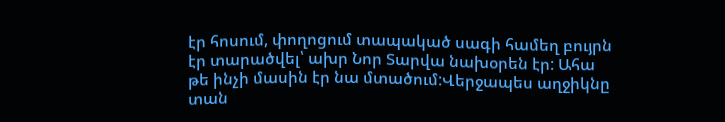էր հոսում, փողոցում տապակած սագի համեղ բույրն էր տարածվել՝ ախր Նոր Տարվա նախօրեն էր: Ահա թե ինչի մասին էր նա մտածում:Վերջապես աղջիկնը տան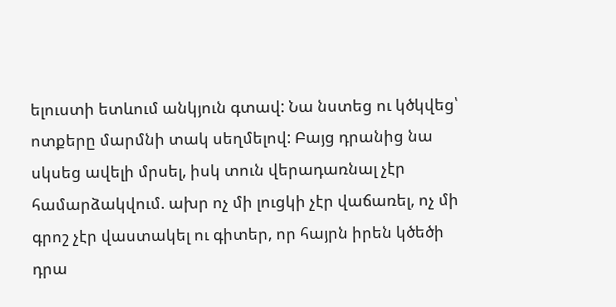ելուստի ետևում անկյուն գտավ: Նա նստեց ու կծկվեց՝ ոտքերը մարմնի տակ սեղմելով: Բայց դրանից նա սկսեց ավելի մրսել, իսկ տուն վերադառնալ չէր համարձակվում. ախր ոչ մի լուցկի չէր վաճառել, ոչ մի գրոշ չէր վաստակել ու գիտեր, որ հայրն իրեն կծեծի դրա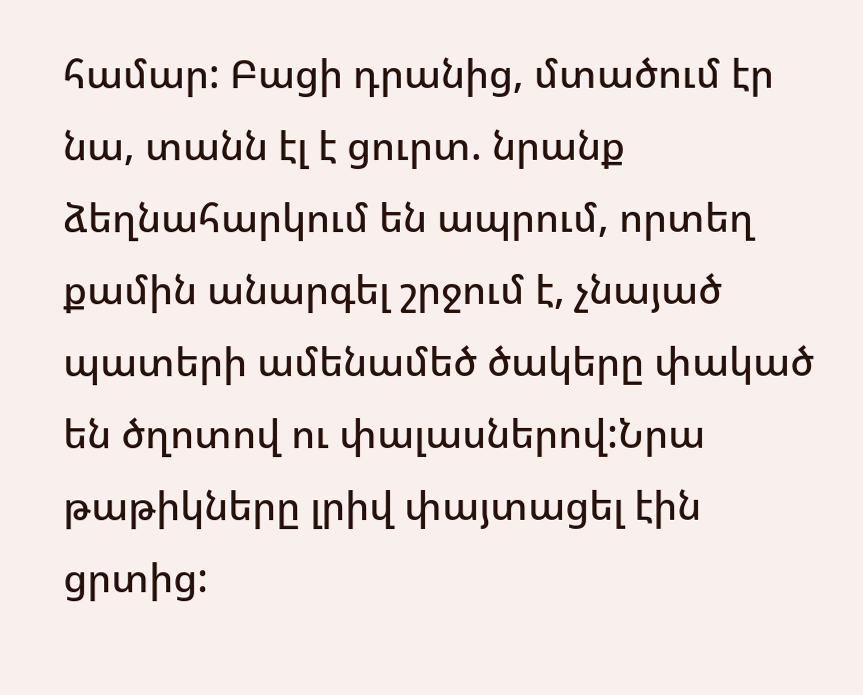համար: Բացի դրանից, մտածում էր նա, տանն էլ է ցուրտ. նրանք ձեղնահարկում են ապրում, որտեղ քամին անարգել շրջում է, չնայած պատերի ամենամեծ ծակերը փակած են ծղոտով ու փալասներով:Նրա թաթիկները լրիվ փայտացել էին ցրտից: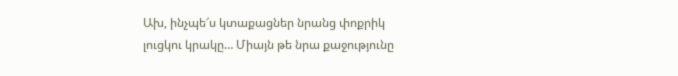Ախ, ինչպե՜ս կտաքացներ նրանց փոքրիկ լուցկու կրակը… Միայն թե նրա քաջությունը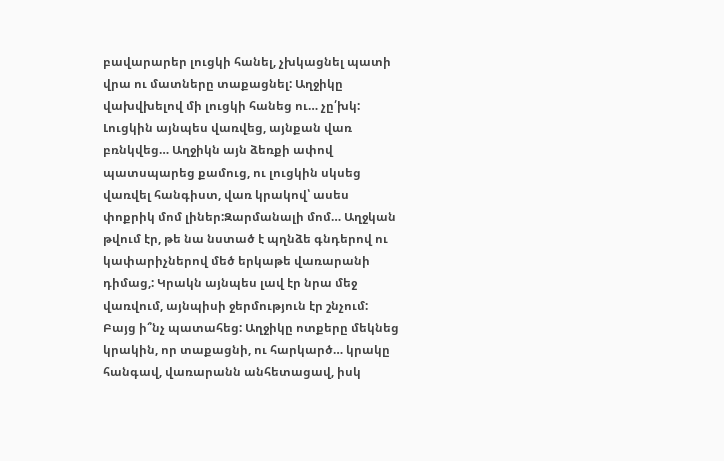բավարարեր լուցկի հանել, չխկացնել պատի վրա ու մատները տաքացնել: Աղջիկը վախվխելով մի լուցկի հանեց ու… չը՛խկ: Լուցկին այնպես վառվեց, այնքան վառ բռնկվեց… Աղջիկն այն ձեռքի ափով պատսպարեց քամուց, ու լուցկին սկսեց վառվել հանգիստ, վառ կրակով՝ ասես փոքրիկ մոմ լիներ:Զարմանալի մոմ… Աղջկան թվում էր, թե նա նստած է պղնձե գնդերով ու կափարիչներով մեծ երկաթե վառարանի դիմաց,: Կրակն այնպես լավ էր նրա մեջ վառվում, այնպիսի ջերմություն էր շնչում: Բայց ի՞նչ պատահեց: Աղջիկը ոտքերը մեկնեց կրակին, որ տաքացնի, ու հարկարծ… կրակը հանգավ, վառարանն անհետացավ, իսկ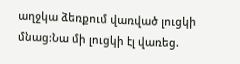աղջկա ձեռքում վառված լուցկի մնաց:Նա մի լուցկի էլ վառեց.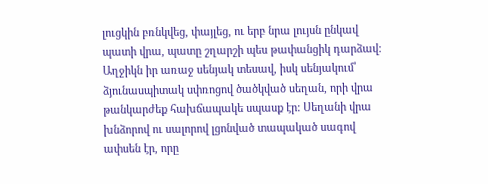լուցկին բռնկվեց, փայլեց, ու երբ նրա լույսն ընկավ պատի վրա, պատը շղարշի պես թափանցիկ դարձավ: Աղջիկն իր առաջ սենյակ տեսավ, իսկ սենյակում՝ ձյունասպիտակ սփռոցով ծածկված սեղան, որի վրա թանկարժեք հախճապակե սպասք էր: Սեղանի վրա խնձորով ու սալորով լցոնված տապակած սագով ափսեն էր, որը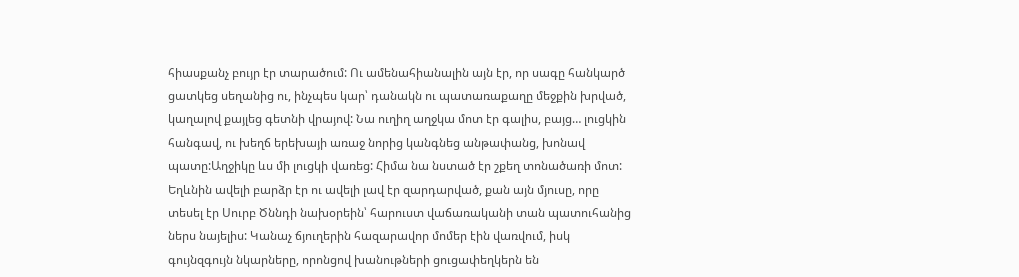հիասքանչ բույր էր տարածում: Ու ամենահիանալին այն էր, որ սագը հանկարծ ցատկեց սեղանից ու, ինչպես կար՝ դանակն ու պատառաքաղը մեջքին խրված, կաղալով քայլեց գետնի վրայով: Նա ուղիղ աղջկա մոտ էր գալիս, բայց… լուցկին հանգավ, ու խեղճ երեխայի առաջ նորից կանգնեց անթափանց, խոնավ պատը:Աղջիկը ևս մի լուցկի վառեց: Հիմա նա նստած էր շքեղ տոնածառի մոտ: Եղևնին ավելի բարձր էր ու ավելի լավ էր զարդարված, քան այն մյուսը, որը տեսել էր Սուրբ Ծննդի նախօրեին՝ հարուստ վաճառականի տան պատուհանից ներս նայելիս: Կանաչ ճյուղերին հազարավոր մոմեր էին վառվում, իսկ գույնզգույն նկարները, որոնցով խանութների ցուցափեղկերն են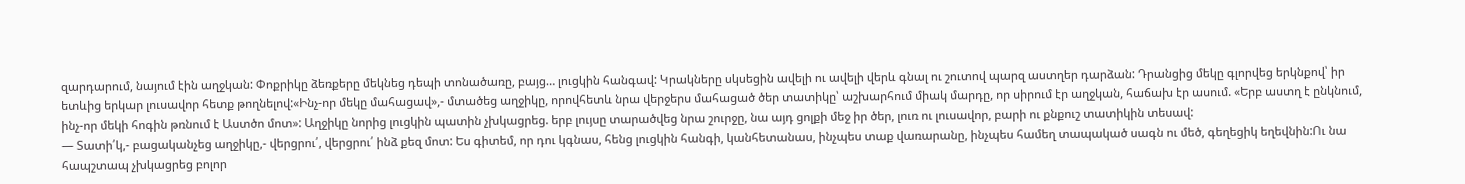զարդարում, նայում էին աղջկան: Փոքրիկը ձեռքերը մեկնեց դեպի տոնածառը, բայց… լուցկին հանգավ: Կրակները սկսեցին ավելի ու ավելի վերև գնալ ու շուտով պարզ աստղեր դարձան: Դրանցից մեկը գլորվեց երկնքով՝ իր ետևից երկար լուսավոր հետք թողնելով:«Ինչ-որ մեկը մահացավ»,- մտածեց աղջիկը, որովհետև նրա վերջերս մահացած ծեր տատիկը՝ աշխարհում միակ մարդը, որ սիրում էր աղջկան, հաճախ էր ասում. «Երբ աստղ է ընկնում, ինչ-որ մեկի հոգին թռնում է Աստծո մոտ»: Աղջիկը նորից լուցկին պատին չխկացրեց. երբ լույսը տարածվեց նրա շուրջը, նա այդ ցոլքի մեջ իր ծեր, լուռ ու լուսավոր, բարի ու քնքուշ տատիկին տեսավ:
— Տատի՛կ,- բացականչեց աղջիկը,- վերցրու՛, վերցրու՛ ինձ քեզ մոտ: Ես գիտեմ, որ դու կգնաս, հենց լուցկին հանգի, կանհետանաս, ինչպես տաք վառարանը, ինչպես համեղ տապակած սագն ու մեծ, գեղեցիկ եղեվնին:Ու նա հապշտապ չխկացրեց բոլոր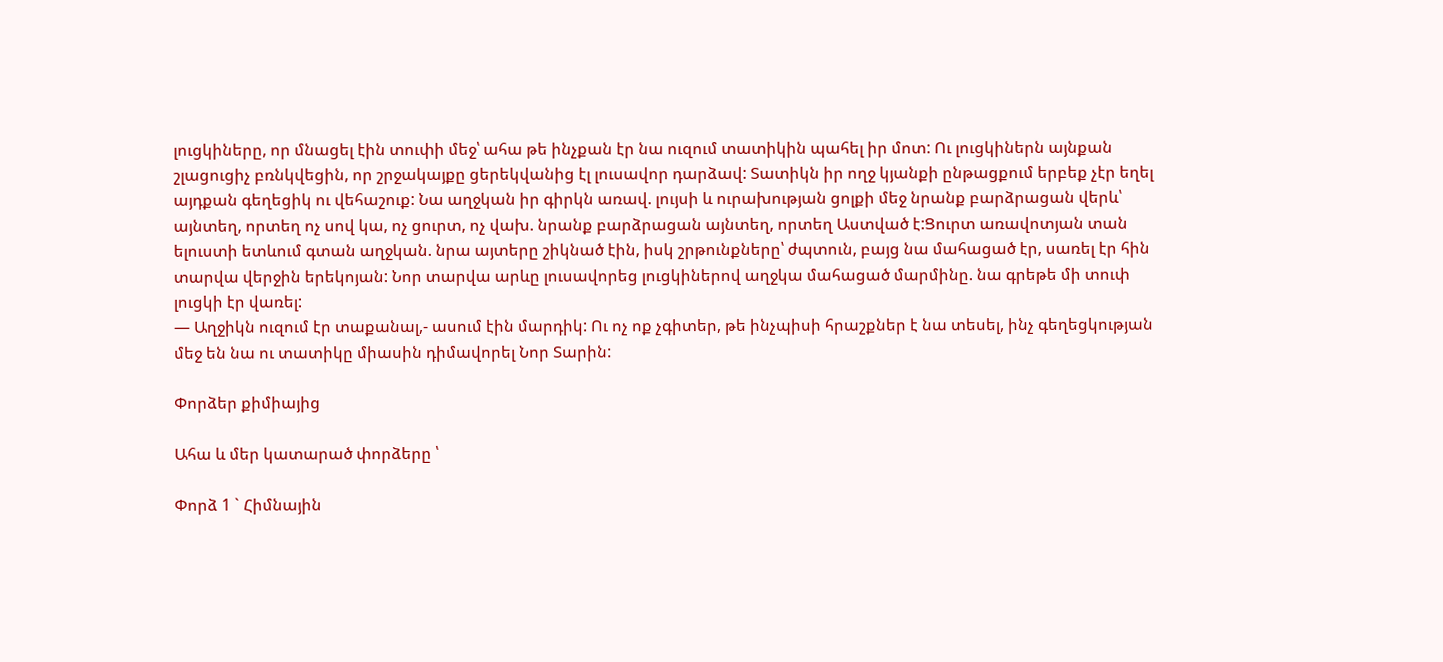լուցկիները, որ մնացել էին տուփի մեջ՝ ահա թե ինչքան էր նա ուզում տատիկին պահել իր մոտ: Ու լուցկիներն այնքան շլացուցիչ բռնկվեցին, որ շրջակայքը ցերեկվանից էլ լուսավոր դարձավ: Տատիկն իր ողջ կյանքի ընթացքում երբեք չէր եղել այդքան գեղեցիկ ու վեհաշուք: Նա աղջկան իր գիրկն առավ. լույսի և ուրախության ցոլքի մեջ նրանք բարձրացան վերև՝ այնտեղ, որտեղ ոչ սով կա, ոչ ցուրտ, ոչ վախ. նրանք բարձրացան այնտեղ, որտեղ Աստված է:Ցուրտ առավոտյան տան ելուստի ետևում գտան աղջկան. նրա այտերը շիկնած էին, իսկ շրթունքները՝ ժպտուն, բայց նա մահացած էր, սառել էր հին տարվա վերջին երեկոյան: Նոր տարվա արևը լուսավորեց լուցկիներով աղջկա մահացած մարմինը. նա գրեթե մի տուփ լուցկի էր վառել:
— Աղջիկն ուզում էր տաքանալ,- ասում էին մարդիկ: Ու ոչ ոք չգիտեր, թե ինչպիսի հրաշքներ է նա տեսել, ինչ գեղեցկության մեջ են նա ու տատիկը միասին դիմավորել Նոր Տարին:

Փորձեր քիմիայից

Ահա և մեր կատարած փորձերը ՝

Փորձ 1 ` Հիմնային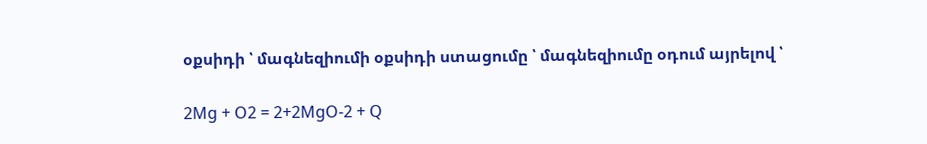օքսիդի ՝ մագնեզիումի օքսիդի ստացումը ՝ մագնեզիումը օդում այրելով ՝

2Mg + O2 = 2+2MgO-2 + Q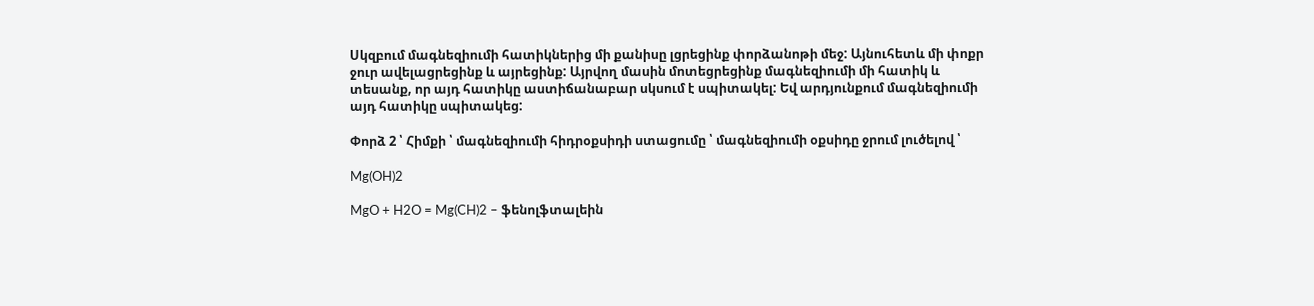Սկզբում մագնեզիումի հատիկներից մի քանիսը լցրեցինք փորձանոթի մեջ: Այնուհետև մի փոքր ջուր ավելացրեցինք և այրեցինք: Այրվող մասին մոտեցրեցինք մագնեզիումի մի հատիկ և տեսանք, որ այդ հատիկը աստիճանաբար սկսում է սպիտակել: Եվ արդյունքում մագնեզիումի այդ հատիկը սպիտակեց:

Փորձ 2 ՝ Հիմքի ՝ մագնեզիումի հիդրօքսիդի ստացումը ՝ մագնեզիումի օքսիդը ջրում լուծելով ՝

Mg(OH)2

MgO + H2O = Mg(CH)2 – ֆենոլֆտալեին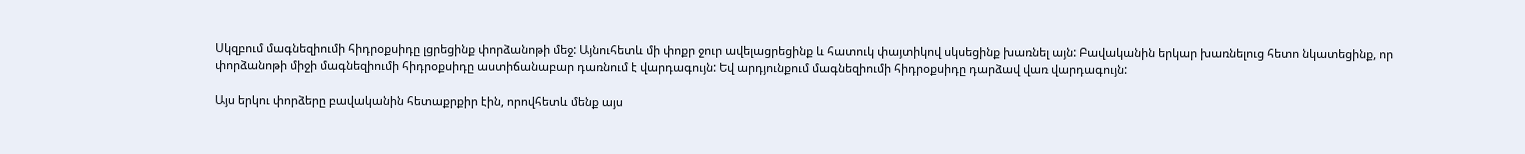Սկզբում մագնեզիումի հիդրօքսիդը լցրեցինք փորձանոթի մեջ: Այնուհետև մի փոքր ջուր ավելացրեցինք և հատուկ փայտիկով սկսեցինք խառնել այն: Բավականին երկար խառնելուց հետո նկատեցինք, որ փորձանոթի միջի մագնեզիումի հիդրօքսիդը աստիճանաբար դառնում է վարդագույն: Եվ արդյունքում մագնեզիումի հիդրօքսիդը դարձավ վառ վարդագույն:

Այս երկու փորձերը բավականին հետաքրքիր էին, որովհետև մենք այս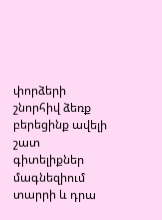փորձերի շնորհիվ ձեռք բերեցինք ավելի շատ գիտելիքներ մագնեզիում տարրի և դրա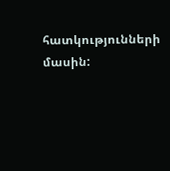հատկությունների մասին: